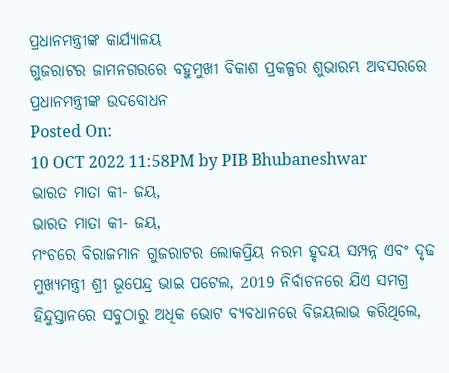ପ୍ରଧାନମନ୍ତ୍ରୀଙ୍କ କାର୍ଯ୍ୟାଳୟ
ଗୁଜରାଟର ଜାମନଗରରେ ବହୁମୁଖୀ ବିକାଶ ପ୍ରକଳ୍ପର ଶୁଭାରମ୍ଭ ଅବସରରେ ପ୍ରଧାନମନ୍ତ୍ରୀଙ୍କ ଉଦବୋଧନ
Posted On:
10 OCT 2022 11:58PM by PIB Bhubaneshwar
ଭାରତ ମାତା କୀ- ଜୟ,
ଭାରତ ମାତା କୀ- ଜୟ,
ମଂଚରେ ବିରାଜମାନ ଗୁଜରାଟର ଲୋକପ୍ରିୟ ନରମ ହୃଦୟ ସମ୍ପନ୍ନ ଏବଂ ଦୃଢ ମୁଖ୍ୟମନ୍ତ୍ରୀ ଶ୍ରୀ ଭୂପେନ୍ଦ୍ର ଭାଇ ପଟେଲ, 2019 ନିର୍ବାଚନରେ ଯିଏ ସମଗ୍ର ହିନ୍ଦୁସ୍ତାନରେ ସବୁଠାରୁ ଅଧିକ ଭୋଟ ବ୍ୟବଧାନରେ ବିଜୟଲାଭ କରିଥିଲେ,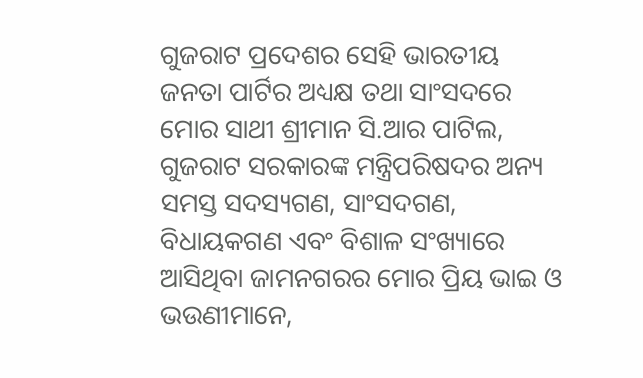ଗୁଜରାଟ ପ୍ରଦେଶର ସେହି ଭାରତୀୟ ଜନତା ପାର୍ଟିର ଅଧ୍ୟକ୍ଷ ତଥା ସାଂସଦରେ ମୋର ସାଥୀ ଶ୍ରୀମାନ ସି.ଆର ପାଟିଲ, ଗୁଜରାଟ ସରକାରଙ୍କ ମନ୍ତ୍ରିପରିଷଦର ଅନ୍ୟ ସମସ୍ତ ସଦସ୍ୟଗଣ, ସାଂସଦଗଣ, ବିଧାୟକଗଣ ଏବଂ ବିଶାଳ ସଂଖ୍ୟାରେ ଆସିଥିବା ଜାମନଗରର ମୋର ପ୍ରିୟ ଭାଇ ଓ ଭଉଣୀମାନେ,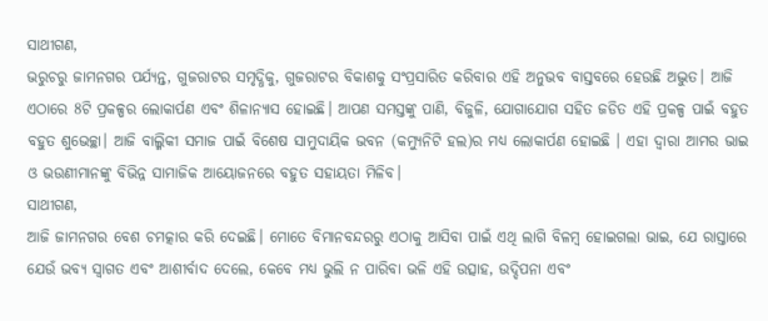ସାଥୀଗଣ,
ଭରୁଚରୁ ଜାମନଗର ପର୍ଯ୍ୟନ୍ତ, ଗୁଜରାଟର ସମୃଦ୍ଧିକୁ, ଗୁଜରାଟର ବିକାଶକୁ ସଂପ୍ରସାରିତ କରିବାର ଏହି ଅନୁଭବ ବାସ୍ତବରେ ହେଉଛି ଅଦ୍ଭୁତ। ଆଜି ଏଠାରେ 8ଟି ପ୍ରକଳ୍ପର ଲୋକାର୍ପଣ ଏବଂ ଶିଳାନ୍ୟାସ ହୋଇଛି। ଆପଣ ସମସ୍ତଙ୍କୁ ପାଣି, ବିଜୁଳି, ଯୋଗାଯୋଗ ସହିତ ଜଡିତ ଏହି ପ୍ରକଳ୍ପ ପାଇଁ ବହୁତ ବହୁତ ଶୁଭେଚ୍ଛା। ଆଜି ବାଲ୍ମିକୀ ସମାଜ ପାଇଁ ବିଶେଷ ସାମୁଦାୟିକ ଭବନ (କମ୍ୟୁନିଟି ହଲ)ର ମଧ୍ୟ ଲୋକାର୍ପଣ ହୋଇଛି । ଏହା ଦ୍ୱାରା ଆମର ଭାଇ ଓ ଭଉଣୀମାନଙ୍କୁ ବିଭିନ୍ନ ସାମାଜିକ ଆୟୋଜନରେ ବହୁତ ସହାୟତା ମିଳିବ।
ସାଥୀଗଣ,
ଆଜି ଜାମନଗର ବେଶ ଚମତ୍କାର କରି ଦେଇଛି। ମୋତେ ବିମାନବନ୍ଦରରୁ ଏଠାକୁ ଆସିବା ପାଇଁ ଏଥି ଲାଗି ବିଳମ୍ବ ହୋଇଗଲା ଭାଇ, ଯେ ରାସ୍ତାରେ ଯେଉଁ ଭବ୍ୟ ସ୍ୱାଗତ ଏବଂ ଆଶୀର୍ବାଦ ଦେଲେ, କେବେ ମଧ୍ୟ ଭୁଲି ନ ପାରିବା ଭଳି ଏହି ଉତ୍ସାହ, ଉଦ୍ଦିପନା ଏବଂ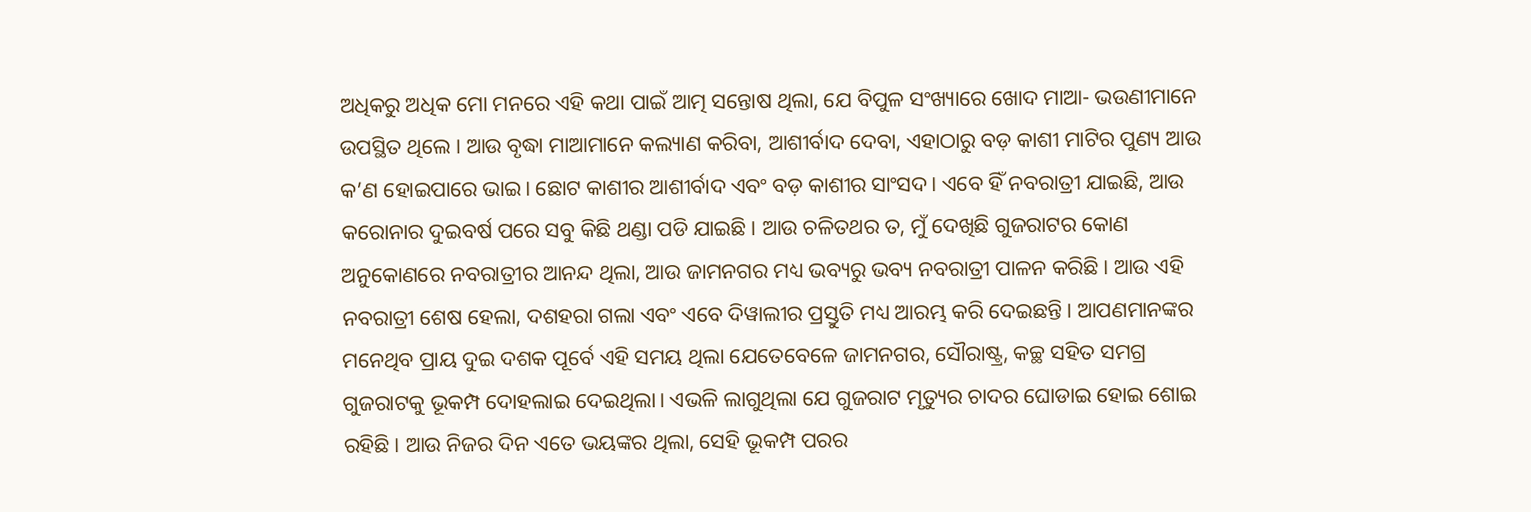ଅଧିକରୁ ଅଧିକ ମୋ ମନରେ ଏହି କଥା ପାଇଁ ଆତ୍ମ ସନ୍ତୋଷ ଥିଲା, ଯେ ବିପୁଳ ସଂଖ୍ୟାରେ ଖୋଦ ମାଆ- ଭଉଣୀମାନେ ଉପସ୍ଥିତ ଥିଲେ । ଆଉ ବୃଦ୍ଧା ମାଆମାନେ କଲ୍ୟାଣ କରିବା, ଆଶୀର୍ବାଦ ଦେବା, ଏହାଠାରୁ ବଡ଼ କାଶୀ ମାଟିର ପୁଣ୍ୟ ଆଉ କ’ଣ ହୋଇପାରେ ଭାଇ। ଛୋଟ କାଶୀର ଆଶୀର୍ବାଦ ଏବଂ ବଡ଼ କାଶୀର ସାଂସଦ। ଏବେ ହିଁ ନବରାତ୍ରୀ ଯାଇଛି, ଆଉ କରୋନାର ଦୁଇବର୍ଷ ପରେ ସବୁ କିଛି ଥଣ୍ଡା ପଡି ଯାଇଛି। ଆଉ ଚଳିତଥର ତ, ମୁଁ ଦେଖିଛି ଗୁଜରାଟର କୋଣ ଅନୁକୋଣରେ ନବରାତ୍ରୀର ଆନନ୍ଦ ଥିଲା, ଆଉ ଜାମନଗର ମଧ୍ୟ ଭବ୍ୟରୁ ଭବ୍ୟ ନବରାତ୍ରୀ ପାଳନ କରିଛି। ଆଉ ଏହି ନବରାତ୍ରୀ ଶେଷ ହେଲା, ଦଶହରା ଗଲା ଏବଂ ଏବେ ଦିୱାଲୀର ପ୍ରସ୍ତୁତି ମଧ୍ୟ ଆରମ୍ଭ କରି ଦେଇଛନ୍ତି। ଆପଣମାନଙ୍କର ମନେଥିବ ପ୍ରାୟ ଦୁଇ ଦଶକ ପୂର୍ବେ ଏହି ସମୟ ଥିଲା ଯେତେବେଳେ ଜାମନଗର, ସୌରାଷ୍ଟ୍ର, କଚ୍ଛ ସହିତ ସମଗ୍ର ଗୁଜରାଟକୁ ଭୂକମ୍ପ ଦୋହଲାଇ ଦେଇଥିଲା। ଏଭଳି ଲାଗୁଥିଲା ଯେ ଗୁଜରାଟ ମୃତ୍ୟୁର ଚାଦର ଘୋଡାଇ ହୋଇ ଶୋଇ ରହିଛି। ଆଉ ନିଜର ଦିନ ଏତେ ଭୟଙ୍କର ଥିଲା, ସେହି ଭୂକମ୍ପ ପରର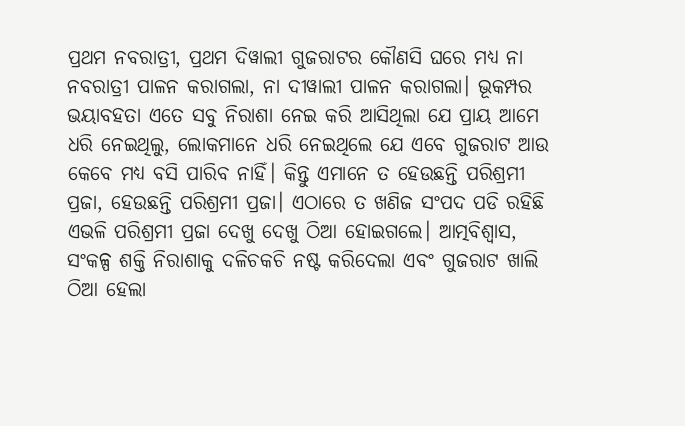ପ୍ରଥମ ନବରାତ୍ରୀ, ପ୍ରଥମ ଦିୱାଲୀ ଗୁଜରାଟର କୌଣସି ଘରେ ମଧ୍ୟ ନା ନବରାତ୍ରୀ ପାଳନ କରାଗଲା, ନା ଦୀୱାଲୀ ପାଳନ କରାଗଲା। ଭୂକମ୍ପର ଭୟାବହତା ଏତେ ସବୁ ନିରାଶା ନେଇ କରି ଆସିଥିଲା ଯେ ପ୍ରାୟ ଆମେ ଧରି ନେଇଥିଲୁ, ଲୋକମାନେ ଧରି ନେଇଥିଲେ ଯେ ଏବେ ଗୁଜରାଟ ଆଉ କେବେ ମଧ୍ୟ ବସି ପାରିବ ନାହିଁ। କିନ୍ତୁ ଏମାନେ ତ ହେଉଛନ୍ତି ପରିଶ୍ରମୀ ପ୍ରଜା, ହେଉଛନ୍ତି ପରିଶ୍ରମୀ ପ୍ରଜା। ଏଠାରେ ତ ଖଣିଜ ସଂପଦ ପଡି ରହିଛି ଏଭଳି ପରିଶ୍ରମୀ ପ୍ରଜା ଦେଖୁ ଦେଖୁ ଠିଆ ହୋଇଗଲେ। ଆତ୍ମବିଶ୍ୱାସ, ସଂକଳ୍ପ ଶକ୍ତି ନିରାଶାକୁ ଦଳିଚକଚି ନଷ୍ଟ କରିଦେଲା ଏବଂ ଗୁଜରାଟ ଖାଲି ଠିଆ ହେଲା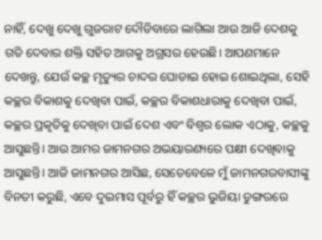ନାହିଁ, ଦେଖୁ ଦେଖୁ ଗୁଜରାଟ ଦୌଡିବାରେ ଲାଗିଲା ଆଉ ଆଜି ଦେଶକୁ ଗତି ଦେବାର ଶକ୍ତି ସହିତ ଆଗକୁ ଅଗ୍ରସର ହେଉଛି। ଆପଣମାନେ ଦେଖନ୍ତୁ, ଯେଉଁ କଚ୍ଛ ମୃତ୍ୟୁର ଚାଦର ଘୋଡାଇ ହୋଇ ଶୋଇଥିଲା, ସେହି କଚ୍ଛର ବିକାଶକୁ ଦେଖିବା ପାଇଁ, କଚ୍ଛର ବିକାଶଧାରାକୁ ଦେଖିବା ପାଇଁ, କଚ୍ଛର ପ୍ରକୃତିକୁ ଦେଖିବା ପାଇଁ ଦେଶ ଏବଂ ବିଶ୍ୱର ଲୋକ ଏଠାକୁ, କଚ୍ଛକୁ ଆସୁଛନ୍ତି। ଆଉ ଆମର ଜାମନଗର ଅଭୟାରଣ୍ୟରେ ପକ୍ଷୀ ଦେଖିବାକୁ ଆସୁଛନ୍ତି। ଆଜି ଜାମନଗର ଆସିଛ, ସେତେବେଳେ ମୁଁ ଜାମନଗରବାସୀଙ୍କୁ ବିନତୀ କରୁଛି, ଏବେ ଦୁଇମାସ ପୂର୍ବରୁ ହିଁ କଚ୍ଛର ଭୁଜିୟା ଡୁଙ୍ଗରରେ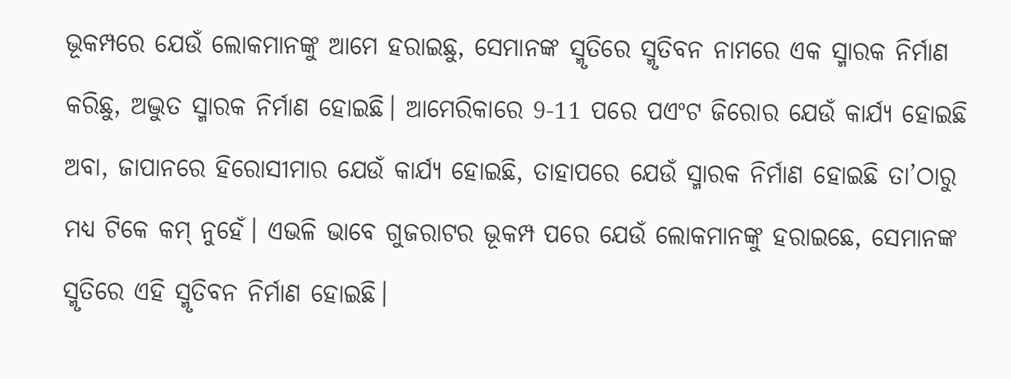ଭୂକମ୍ପରେ ଯେଉଁ ଲୋକମାନଙ୍କୁ ଆମେ ହରାଇଛୁ, ସେମାନଙ୍କ ସ୍ମୃତିରେ ସ୍ମୃତିବନ ନାମରେ ଏକ ସ୍ମାରକ ନିର୍ମାଣ କରିଛୁ, ଅଦ୍ଭୁତ ସ୍ମାରକ ନିର୍ମାଣ ହୋଇଛି। ଆମେରିକାରେ 9-11 ପରେ ପଏଂଟ ଜିରୋର ଯେଉଁ କାର୍ଯ୍ୟ ହୋଇଛି ଅବା, ଜାପାନରେ ହିରୋସୀମାର ଯେଉଁ କାର୍ଯ୍ୟ ହୋଇଛି, ତାହାପରେ ଯେଉଁ ସ୍ମାରକ ନିର୍ମାଣ ହୋଇଛି ତା’ଠାରୁ ମଧ୍ୟ ଟିକେ କମ୍ ନୁହେଁ। ଏଭଳି ଭାବେ ଗୁଜରାଟର ଭୂକମ୍ପ ପରେ ଯେଉଁ ଲୋକମାନଙ୍କୁ ହରାଇଛେ, ସେମାନଙ୍କ ସ୍ମୃତିରେ ଏହି ସ୍ମୃତିବନ ନିର୍ମାଣ ହୋଇଛି।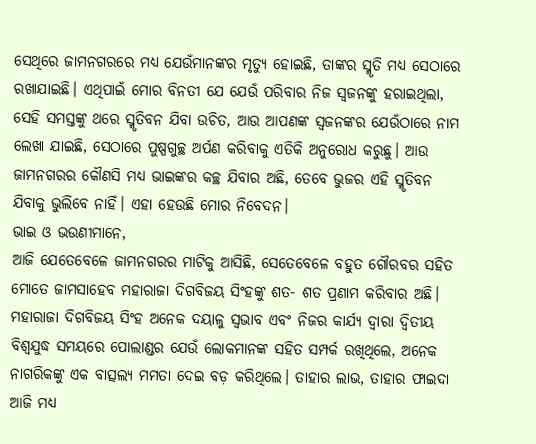ସେଥିରେ ଜାମନଗରରେ ମଧ୍ୟ ଯେଉଁମାନଙ୍କର ମୃତ୍ୟୁ ହୋଇଛି, ତାଙ୍କର ସ୍ମୃତି ମଧ୍ୟ ସେଠାରେ ରଖାଯାଇଛି। ଏଥିପାଇଁ ମୋର ବିନତୀ ଯେ ଯେଉଁ ପରିବାର ନିଜ ସ୍ୱଜନଙ୍କୁ ହରାଇଥିଲା, ସେହି ସମସ୍ତଙ୍କୁ ଥରେ ସ୍ମୃତିବନ ଯିବା ଉଚିତ, ଆଉ ଆପଣଙ୍କ ସ୍ୱଜନଙ୍କର ଯେଉଁଠାରେ ନାମ ଲେଖା ଯାଇଛି, ସେଠାରେ ପୁଷ୍ପଗୁଚ୍ଛ ଅର୍ପଣ କରିବାକୁ ଏତିକି ଅନୁରୋଧ କରୁଛୁ। ଆଉ ଜାମନଗରର କୌଣସି ମଧ୍ୟ ଭାଇଙ୍କର କଚ୍ଛ ଯିବାର ଅଛି, ତେବେ ଭୁଜର ଏହି ସ୍ମୃତିବନ ଯିବାକୁ ଭୁଲିବେ ନାହିଁ। ଏହା ହେଉଛି ମୋର ନିବେଦନ।
ଭାଇ ଓ ଭଉଣୀମାନେ,
ଆଜି ଯେତେବେଳେ ଜାମନଗରର ମାଟିକୁ ଆସିଛି, ସେତେବେଳେ ବହୁତ ଗୌରବର ସହିତ ମୋତେ ଜାମସାହେବ ମହାରାଜା ଦିଗବିଜୟ ସିଂହଙ୍କୁ ଶତ- ଶତ ପ୍ରଣାମ କରିବାର ଅଛି। ମହାରାଜା ଦିଗବିଜୟ ସିଂହ ଅନେକ ଦୟାଳୁ ସ୍ୱଭାବ ଏବଂ ନିଜର କାର୍ଯ୍ୟ ଦ୍ୱାରା ଦ୍ୱିତୀୟ ବିଶ୍ୱଯୁଦ୍ଧ ସମୟରେ ପୋଲାଣ୍ଡର ଯେଉଁ ଲୋକମାନଙ୍କ ସହିତ ସମ୍ପର୍କ ରଖିଥିଲେ, ଅନେକ ନାଗରିକଙ୍କୁ ଏକ ବାତ୍ସଲ୍ୟ ମମତା ଦେଇ ବଡ଼ କରିଥିଲେ। ତାହାର ଲାଭ, ତାହାର ଫାଇଦା ଆଜି ମଧ୍ୟ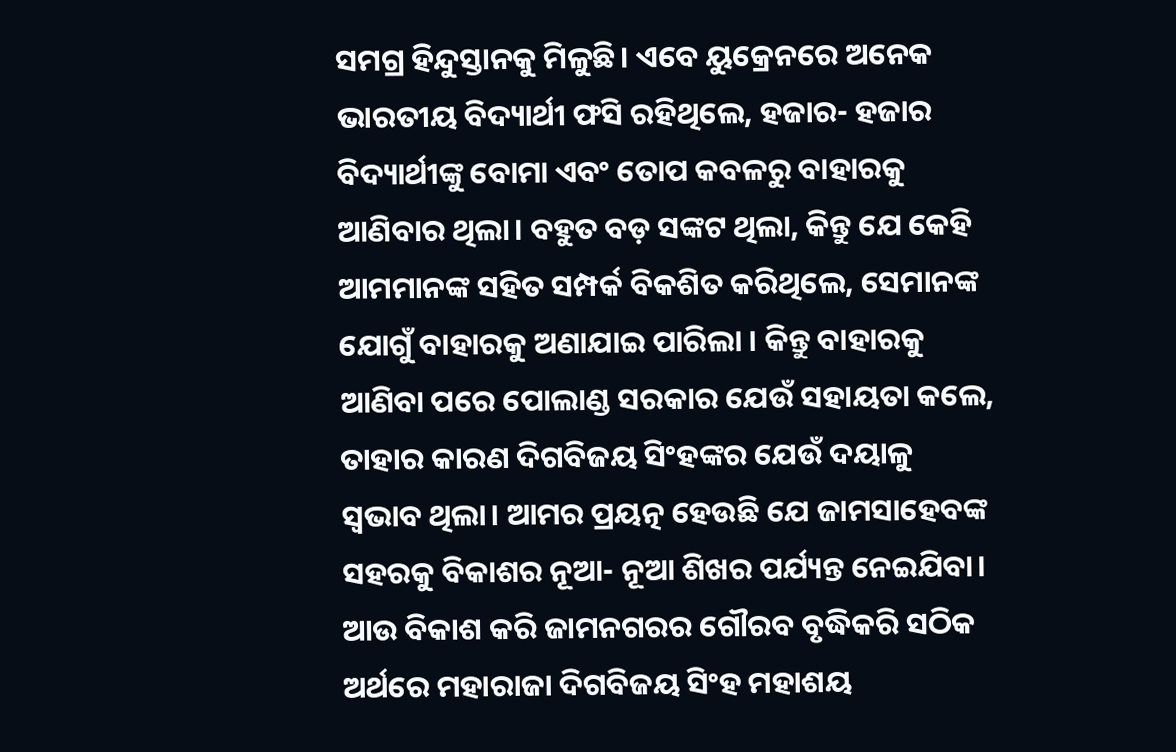ସମଗ୍ର ହିନ୍ଦୁସ୍ତାନକୁ ମିଳୁଛି। ଏବେ ୟୁକ୍ରେନରେ ଅନେକ ଭାରତୀୟ ବିଦ୍ୟାର୍ଥୀ ଫସି ରହିଥିଲେ, ହଜାର- ହଜାର ବିଦ୍ୟାର୍ଥୀଙ୍କୁ ବୋମା ଏବଂ ତୋପ କବଳରୁ ବାହାରକୁ ଆଣିବାର ଥିଲା। ବହୁତ ବଡ଼ ସଙ୍କଟ ଥିଲା, କିନ୍ତୁ ଯେ କେହି ଆମମାନଙ୍କ ସହିତ ସମ୍ପର୍କ ବିକଶିତ କରିଥିଲେ, ସେମାନଙ୍କ ଯୋଗୁଁ ବାହାରକୁ ଅଣାଯାଇ ପାରିଲା । କିନ୍ତୁ ବାହାରକୁ ଆଣିବା ପରେ ପୋଲାଣ୍ଡ ସରକାର ଯେଉଁ ସହାୟତା କଲେ, ତାହାର କାରଣ ଦିଗବିଜୟ ସିଂହଙ୍କର ଯେଉଁ ଦୟାଳୁ ସ୍ୱଭାବ ଥିଲା। ଆମର ପ୍ରୟତ୍ନ ହେଉଛି ଯେ ଜାମସାହେବଙ୍କ ସହରକୁ ବିକାଶର ନୂଆ- ନୂଆ ଶିଖର ପର୍ଯ୍ୟନ୍ତ ନେଇଯିବା। ଆଉ ବିକାଶ କରି ଜାମନଗରର ଗୌରବ ବୃଦ୍ଧିକରି ସଠିକ ଅର୍ଥରେ ମହାରାଜା ଦିଗବିଜୟ ସିଂହ ମହାଶୟ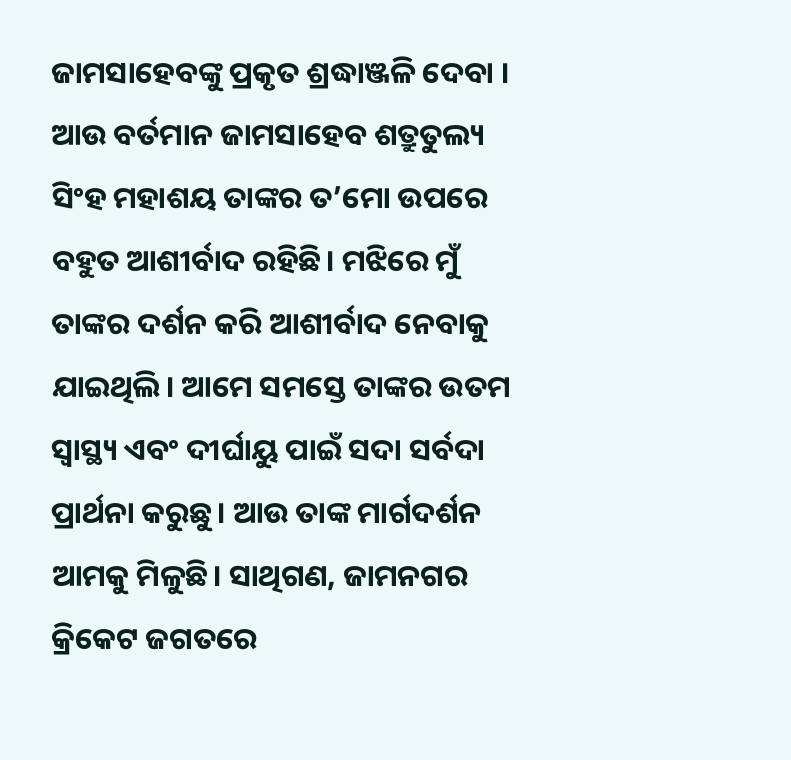ଜାମସାହେବଙ୍କୁ ପ୍ରକୃତ ଶ୍ରଦ୍ଧାଞ୍ଜଳି ଦେବା । ଆଉ ବର୍ତମାନ ଜାମସାହେବ ଶତ୍ରୁତୁଲ୍ୟ ସିଂହ ମହାଶୟ ତାଙ୍କର ତ’ମୋ ଉପରେ ବହୁତ ଆଶୀର୍ବାଦ ରହିଛି। ମଝିରେ ମୁଁ ତାଙ୍କର ଦର୍ଶନ କରି ଆଶୀର୍ବାଦ ନେବାକୁ ଯାଇଥିଲି। ଆମେ ସମସ୍ତେ ତାଙ୍କର ଉତମ ସ୍ୱାସ୍ଥ୍ୟ ଏବଂ ଦୀର୍ଘାୟୁ ପାଇଁ ସଦା ସର୍ବଦା ପ୍ରାର୍ଥନା କରୁଛୁ। ଆଉ ତାଙ୍କ ମାର୍ଗଦର୍ଶନ ଆମକୁ ମିଳୁଛି। ସାଥିଗଣ, ଜାମନଗର କ୍ରିକେଟ ଜଗତରେ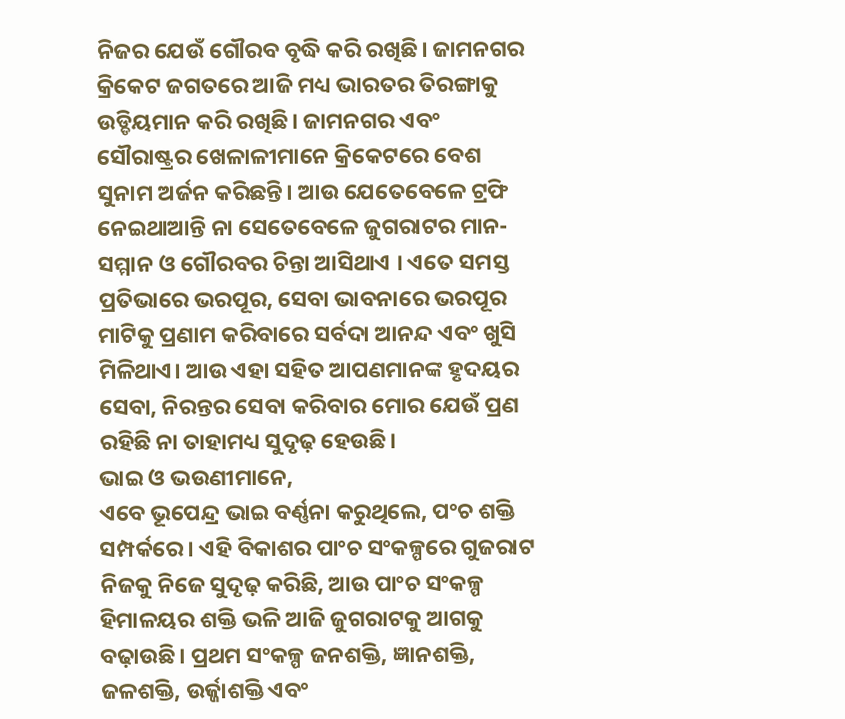ନିଜର ଯେଉଁ ଗୌରବ ବୃଦ୍ଧି କରି ରଖିଛି। ଜାମନଗର କ୍ରିକେଟ ଜଗତରେ ଆଜି ମଧ୍ୟ ଭାରତର ତିରଙ୍ଗାକୁ ଉଡ୍ଡିୟମାନ କରି ରଖିଛି। ଜାମନଗର ଏବଂ ସୌରାଷ୍ଟ୍ରର ଖେଳାଳୀମାନେ କ୍ରିକେଟରେ ବେଶ ସୁନାମ ଅର୍ଜନ କରିଛନ୍ତି। ଆଉ ଯେତେବେଳେ ଟ୍ରଫି ନେଇଥାଆନ୍ତି ନା ସେତେବେଳେ ଜୁଗରାଟର ମାନ- ସମ୍ମାନ ଓ ଗୌରବର ଚିନ୍ତା ଆସିଥାଏ । ଏତେ ସମସ୍ତ ପ୍ରତିଭାରେ ଭରପୂର, ସେବା ଭାବନାରେ ଭରପୂର ମାଟିକୁ ପ୍ରଣାମ କରିବାରେ ସର୍ବଦା ଆନନ୍ଦ ଏବଂ ଖୁସି ମିଳିଥାଏ। ଆଉ ଏହା ସହିତ ଆପଣମାନଙ୍କ ହୃଦୟର ସେବା, ନିରନ୍ତର ସେବା କରିବାର ମୋର ଯେଉଁ ପ୍ରଣ ରହିଛି ନା ତାହାମଧ୍ୟ ସୁଦୃଢ଼ ହେଉଛି।
ଭାଇ ଓ ଭଉଣୀମାନେ,
ଏବେ ଭୂପେନ୍ଦ୍ର ଭାଇ ବର୍ଣ୍ଣନା କରୁଥିଲେ, ପଂଚ ଶକ୍ତି ସମ୍ପର୍କରେ। ଏହି ବିକାଶର ପାଂଚ ସଂକଳ୍ପରେ ଗୁଜରାଟ ନିଜକୁ ନିଜେ ସୁଦୃଢ଼ କରିଛି, ଆଉ ପାଂଚ ସଂକଳ୍ପ ହିମାଳୟର ଶକ୍ତି ଭଳି ଆଜି ଜୁଗରାଟକୁ ଆଗକୁ ବଢ଼ାଉଛି। ପ୍ରଥମ ସଂକଳ୍ପ ଜନଶକ୍ତି, ଜ୍ଞାନଶକ୍ତି, ଜଳଶକ୍ତି, ଉର୍ଜ୍ଜାଶକ୍ତି ଏବଂ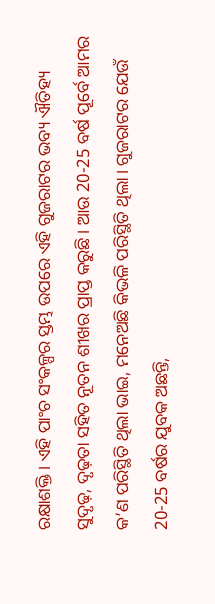ରକ୍ଷାଶକ୍ତି। ଏହି ପାଂଚ ସଂକଳ୍ପର ସ୍ତମ୍ଭ ଉପରେ ଏହି ଗୁଜରାଟର ଭବ୍ୟ ଐତିହ୍ୟ ସୁଦୃଢ଼, ଦୃଢ଼ତା ସହିତ ନୂତନ ଶୀଖର ପ୍ରାପ୍ତ କରୁଛି। ଆଉ 20-25 ବର୍ଷ ପୂର୍ବେ ଆମର କ’ଣ ପରିସ୍ଥିତି ଥିଲା ଭାଇ, ମନେଅଛି କିଭଳି ପରିସ୍ଥିତି ଥିଲା। ଗୁଜରାଟର ଯେଉଁ 20-25 ବର୍ଷର ଯୁବକ ଅଛନ୍ତି,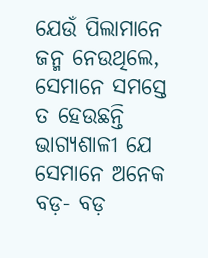ଯେଉଁ ପିଲାମାନେ ଜନ୍ମ ନେଉଥିଲେ, ସେମାନେ ସମସ୍ତେ ତ ହେଉଛନ୍ତି ଭାଗ୍ୟଶାଳୀ ଯେ ସେମାନେ ଅନେକ ବଡ଼- ବଡ଼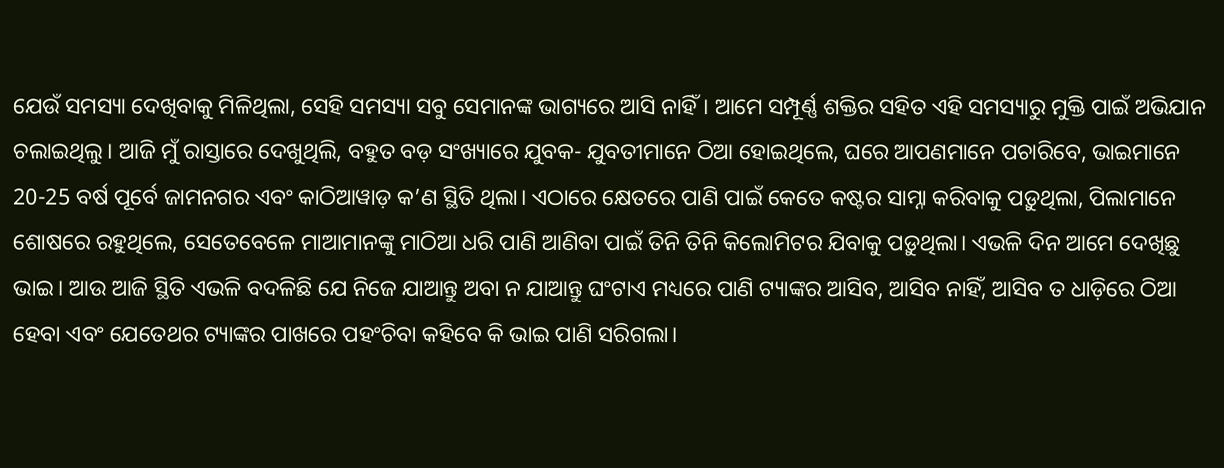ଯେଉଁ ସମସ୍ୟା ଦେଖିବାକୁ ମିଳିଥିଲା, ସେହି ସମସ୍ୟା ସବୁ ସେମାନଙ୍କ ଭାଗ୍ୟରେ ଆସି ନାହିଁ। ଆମେ ସମ୍ପୂର୍ଣ୍ଣ ଶକ୍ତିର ସହିତ ଏହି ସମସ୍ୟାରୁ ମୁକ୍ତି ପାଇଁ ଅଭିଯାନ ଚଲାଇଥିଲୁ। ଆଜି ମୁଁ ରାସ୍ତାରେ ଦେଖୁଥିଲି, ବହୁତ ବଡ଼ ସଂଖ୍ୟାରେ ଯୁବକ- ଯୁବତୀମାନେ ଠିଆ ହୋଇଥିଲେ, ଘରେ ଆପଣମାନେ ପଚାରିବେ, ଭାଇମାନେ 20-25 ବର୍ଷ ପୂର୍ବେ ଜାମନଗର ଏବଂ କାଠିଆୱାଡ଼ କ’ଣ ସ୍ଥିତି ଥିଲା। ଏଠାରେ କ୍ଷେତରେ ପାଣି ପାଇଁ କେତେ କଷ୍ଟର ସାମ୍ନା କରିବାକୁ ପଡ଼ୁଥିଲା, ପିଲାମାନେ ଶୋଷରେ ରହୁଥିଲେ, ସେତେବେଳେ ମାଆମାନଙ୍କୁ ମାଠିଆ ଧରି ପାଣି ଆଣିବା ପାଇଁ ତିନି ତିନି କିଲୋମିଟର ଯିବାକୁ ପଡ଼ୁଥିଲା। ଏଭଳି ଦିନ ଆମେ ଦେଖିଛୁ ଭାଇ। ଆଉ ଆଜି ସ୍ଥିତି ଏଭଳି ବଦଳିଛି ଯେ ନିଜେ ଯାଆନ୍ତୁ ଅବା ନ ଯାଆନ୍ତୁ ଘଂଟାଏ ମଧ୍ୟରେ ପାଣି ଟ୍ୟାଙ୍କର ଆସିବ, ଆସିବ ନାହିଁ, ଆସିବ ତ ଧାଡ଼ିରେ ଠିଆ ହେବା ଏବଂ ଯେତେଥର ଟ୍ୟାଙ୍କର ପାଖରେ ପହଂଚିବା କହିବେ କି ଭାଇ ପାଣି ସରିଗଲା।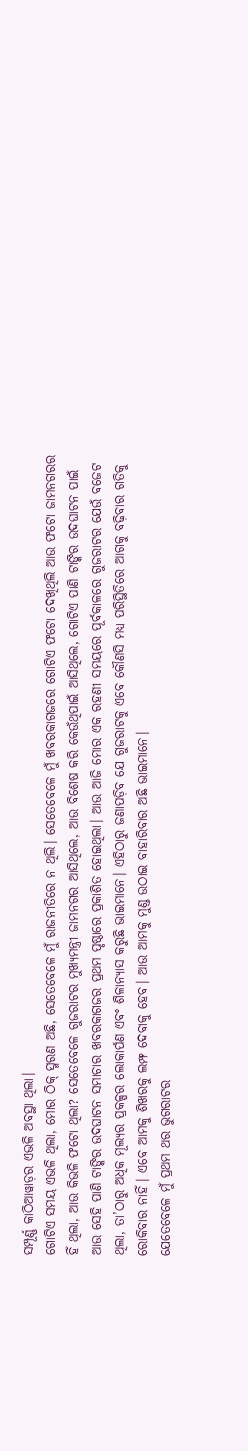ସମ୍ପୂର୍ଣ୍ଣ କାଠିଆୱାଡ଼ର ଏଭଳି ଅବସ୍ଥା ଥିଲା।
ଗୋଟିଏ ସମୟ ଏଭଳି ଥିଲା, ମୋର ଠିକ୍ ସ୍ମରଣ ଅଛି, ସେତେବେଳେ ମୁଁ ରାଜନୀତିରେ ନ ଥିଲି। ସେତେବେଳେ ମୁଁ ଖବରକାଗଜରେ ଗୋଟିଏ ଫଟୋ ଦେଖିଥିଲି ଆଉ ଫଟୋ ଜାମନଗରର ହିଁ ଥିଲା, ଆଉ କିଭଳି ଫଟୋ ଥିଲା? ସେତେବେଳେ ଗୁଜରାଟର ମୁଖ୍ୟମନ୍ତ୍ରୀ ଜାମନଗର ଆସିଥିଲେ, ଆଉ ବିଶେଷ କରି କେଉଁଥିପାଇଁ ଆସିଥିଲେ, ଗୋଟିଏ ପାଣି ଟାଙ୍କିର ଉଦଘାଟନ ପାଇଁ ଆଉ ସେହି ପାଣି ଟାଙ୍କିର ଉଦଘାଟନ ସମାଚାର ଖବରକାଗଜର ପ୍ରଥମ ପୃଷ୍ଠାରେ ପ୍ରକାଶିତ ହୋଇଥିଲା। ଆଉ ଆଜି ମୋର ଏକ ରହଣୀ ସମୟରେ ପୂର୍ବକାଳରେ ଗୁଜରାଟର ଯେଉଁ ବଜେଟ ଥିଲା, ତା’ଠାରୁ ଅଧିକ ମୂଲ୍ୟର ପ୍ରକଳ୍ପର ଲୋକାର୍ପଣ ଏବଂ ଶିଳାନ୍ୟାସ କରୁଛି ଭାଇମାନେ। ଏହିଠାରୁ ଜଣାପଡ଼ିବ ଯେ ଗୁଜରାଟକୁ ଏବେ କୌଣସି ମଧ୍ୟ ପରିସ୍ଥିତିରେ ଆଗକୁ ବଢ଼ିବାର ଗତିକୁ ରୋକିବାର ନାହିଁ। ଏବେ ଆମକୁ ଶିଖରକୁ ଲମ୍ଫ ଦେବାକୁ ହେବ। ଆଉ ଆମକୁ ମୁଣ୍ଡ ଉଠାଇ ବାହାରିବାର ଅଛି ଭାଇମାନେ।
ଯେତେବେଳେ ମୁଁ ପ୍ରଥମ ଥର ଭୁଗରାଟର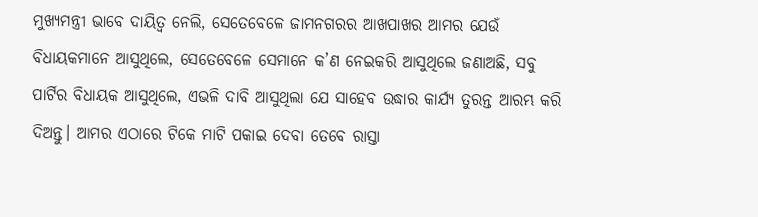ମୁଖ୍ୟମନ୍ତ୍ରୀ ଭାବେ ଦାୟିତ୍ୱ ନେଲି, ସେତେବେଳେ ଜାମନଗରର ଆଖପାଖର ଆମର ଯେଉଁ ବିଧାୟକମାନେ ଆସୁଥିଲେ, ସେତେବେଳେ ସେମାନେ କ’ଣ ନେଇକରି ଆସୁଥିଲେ ଜଣାଅଛି, ସବୁ ପାର୍ଟିର ବିଧାୟକ ଆସୁଥିଲେ, ଏଭଳି ଦାବି ଆସୁଥିଲା ଯେ ସାହେବ ଉଦ୍ଧାର କାର୍ଯ୍ୟ ତୁରନ୍ତ ଆରମ୍ଭ କରି ଦିଅନ୍ତୁ। ଆମର ଏଠାରେ ଟିକେ ମାଟି ପକାଇ ଦେବା ତେବେ ରାସ୍ତା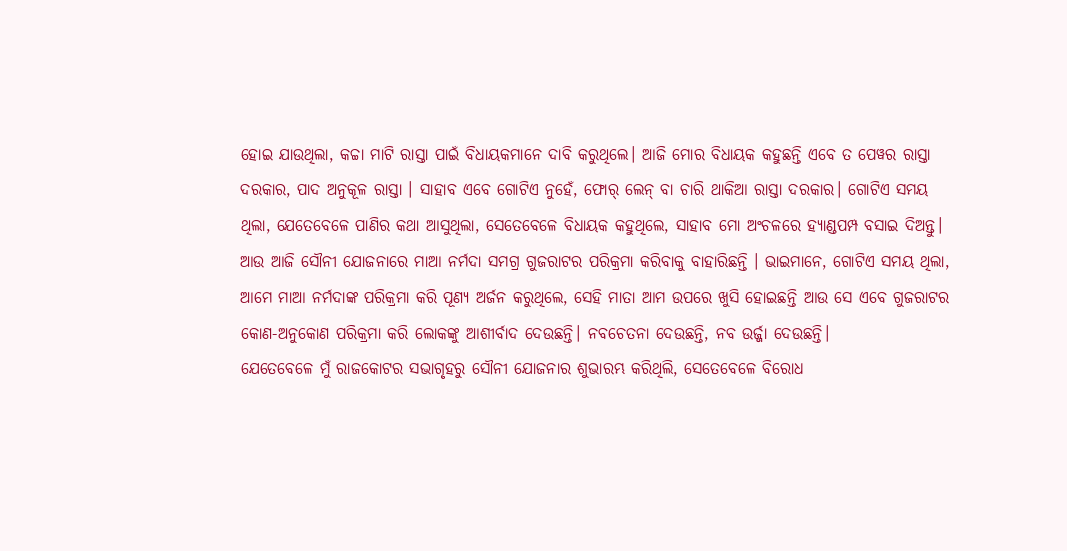ହୋଇ ଯାଉଥିଲା, କଚ୍ଚା ମାଟି ରାସ୍ତା ପାଇଁ ବିଧାୟକମାନେ ଦାବି କରୁଥିଲେ। ଆଜି ମୋର ବିଧାୟକ କହୁଛନ୍ତି ଏବେ ତ ପେୱର ରାସ୍ତା ଦରକାର, ପାଦ ଅନୁକୂଳ ରାସ୍ତା । ସାହାବ ଏବେ ଗୋଟିଏ ନୁହେଁ, ଫୋର୍ ଲେନ୍ ବା ଚାରି ଥାକିଆ ରାସ୍ତା ଦରକାର। ଗୋଟିଏ ସମୟ ଥିଲା, ଯେତେବେଳେ ପାଣିର କଥା ଆସୁଥିଲା, ସେତେବେଳେ ବିଧାୟକ କହୁଥିଲେ, ସାହାବ ମୋ ଅଂଚଳରେ ହ୍ୟାଣ୍ଡପମ୍ପ ବସାଇ ଦିଅନ୍ତୁ। ଆଉ ଆଜି ସୌନୀ ଯୋଜନାରେ ମାଆ ନର୍ମଦା ସମଗ୍ର ଗୁଜରାଟର ପରିକ୍ରମା କରିବାକୁ ବାହାରିଛନ୍ତି । ଭାଇମାନେ, ଗୋଟିଏ ସମୟ ଥିଲା, ଆମେ ମାଆ ନର୍ମଦାଙ୍କ ପରିକ୍ରମା କରି ପୂଣ୍ୟ ଅର୍ଜନ କରୁଥିଲେ, ସେହି ମାତା ଆମ ଉପରେ ଖୁସି ହୋଇଛନ୍ତି ଆଉ ସେ ଏବେ ଗୁଜରାଟର କୋଣ-ଅନୁକୋଣ ପରିକ୍ରମା କରି ଲୋକଙ୍କୁ ଆଶୀର୍ବାଦ ଦେଉଛନ୍ତି। ନବଚେତନା ଦେଉଛନ୍ତି, ନବ ଉର୍ଜ୍ଜା ଦେଉଛନ୍ତି।
ଯେତେବେଳେ ମୁଁ ରାଜକୋଟର ସଭାଗୃହରୁ ସୌନୀ ଯୋଜନାର ଶୁଭାରମ୍ଭ କରିଥିଲି, ସେତେବେଳେ ବିରୋଧ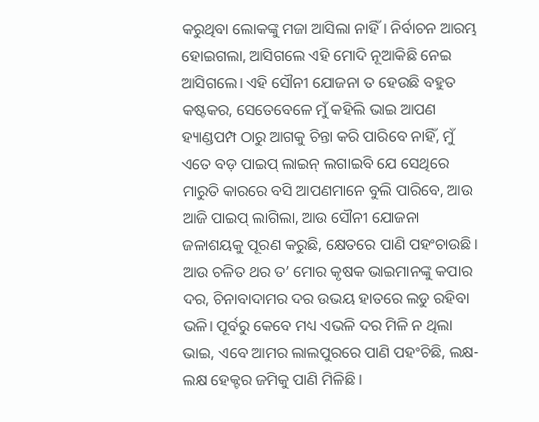କରୁଥିବା ଲୋକଙ୍କୁ ମଜା ଆସିଲା ନାହିଁ। ନିର୍ବାଚନ ଆରମ୍ଭ ହୋଇଗଲା, ଆସିଗଲେ ଏହି ମୋଦି ନୂଆକିଛି ନେଇ ଆସିଗଲେ। ଏହି ସୌନୀ ଯୋଜନା ତ ହେଉଛି ବହୁତ କଷ୍ଟକର, ସେତେବେଳେ ମୁଁ କହିଲି ଭାଇ ଆପଣ ହ୍ୟାଣ୍ଡପମ୍ପ ଠାରୁ ଆଗକୁ ଚିନ୍ତା କରି ପାରିବେ ନାହିଁ, ମୁଁ ଏତେ ବଡ଼ ପାଇପ୍ ଲାଇନ୍ ଲଗାଇବି ଯେ ସେଥିରେ ମାରୁତି କାରରେ ବସି ଆପଣମାନେ ବୁଲି ପାରିବେ, ଆଉ ଆଜି ପାଇପ୍ ଲାଗିଲା, ଆଉ ସୌନୀ ଯୋଜନା ଜଳାଶୟକୁ ପୂରଣ କରୁଛି, କ୍ଷେତରେ ପାଣି ପହଂଚାଉଛି। ଆଉ ଚଳିତ ଥର ତ’ ମୋର କୃଷକ ଭାଇମାନଙ୍କୁ କପାର ଦର, ଚିନାବାଦାମର ଦର ଉଭୟ ହାତରେ ଲଡୁ ରହିବା ଭଳି। ପୂର୍ବରୁ କେବେ ମଧ୍ୟ ଏଭଳି ଦର ମିଳି ନ ଥିଲା ଭାଇ, ଏବେ ଆମର ଲାଲପୁରରେ ପାଣି ପହଂଚିଛି, ଲକ୍ଷ- ଲକ୍ଷ ହେକ୍ଟର ଜମିକୁ ପାଣି ମିଳିଛି।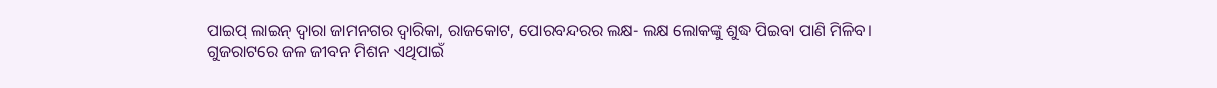ପାଇପ୍ ଲାଇନ୍ ଦ୍ୱାରା ଜାମନଗର ଦ୍ୱାରିକା, ରାଜକୋଟ, ପୋରବନ୍ଦରର ଲକ୍ଷ- ଲକ୍ଷ ଲୋକଙ୍କୁ ଶୁଦ୍ଧ ପିଇବା ପାଣି ମିଳିବ।
ଗୁଜରାଟରେ ଜଳ ଜୀବନ ମିଶନ ଏଥିପାଇଁ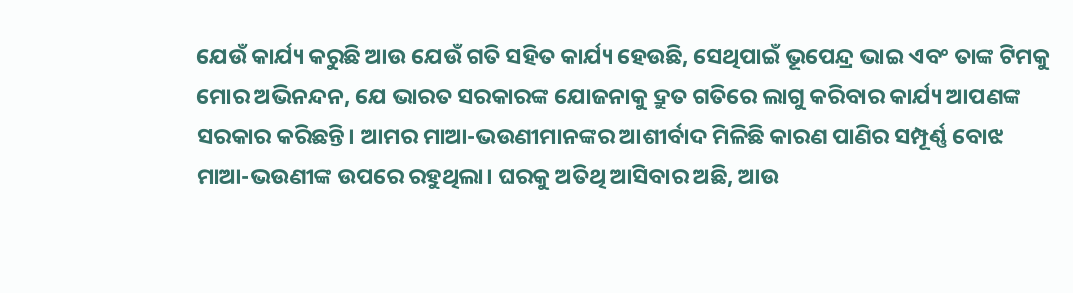ଯେଉଁ କାର୍ଯ୍ୟ କରୁଛି ଆଉ ଯେଉଁ ଗତି ସହିତ କାର୍ଯ୍ୟ ହେଉଛି, ସେଥିପାଇଁ ଭୂପେନ୍ଦ୍ର ଭାଇ ଏବଂ ତାଙ୍କ ଟିମକୁ ମୋର ଅଭିନନ୍ଦନ, ଯେ ଭାରତ ସରକାରଙ୍କ ଯୋଜନାକୁ ଦ୍ରୁତ ଗତିରେ ଲାଗୁ କରିବାର କାର୍ଯ୍ୟ ଆପଣଙ୍କ ସରକାର କରିଛନ୍ତି। ଆମର ମାଆ-ଭଉଣୀମାନଙ୍କର ଆଶୀର୍ବାଦ ମିଳିଛି କାରଣ ପାଣିର ସମ୍ପୂର୍ଣ୍ଣ ବୋଝ ମାଆ-ଭଉଣୀଙ୍କ ଉପରେ ରହୁଥିଲା। ଘରକୁ ଅତିଥି ଆସିବାର ଅଛି, ଆଉ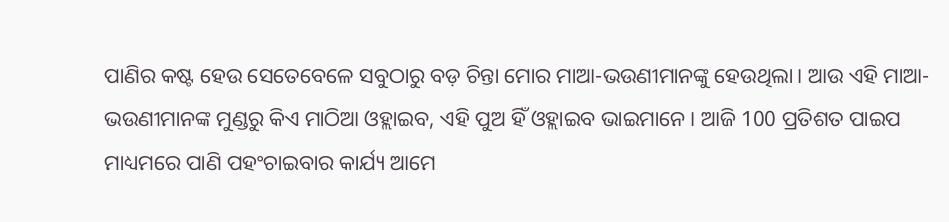ପାଣିର କଷ୍ଟ ହେଉ ସେତେବେଳେ ସବୁଠାରୁ ବଡ଼ ଚିନ୍ତା ମୋର ମାଆ-ଭଉଣୀମାନଙ୍କୁ ହେଉଥିଲା। ଆଉ ଏହି ମାଆ-ଭଉଣୀମାନଙ୍କ ମୁଣ୍ଡରୁ କିଏ ମାଠିଆ ଓହ୍ଲାଇବ, ଏହି ପୁଅ ହିଁ ଓହ୍ଲାଇବ ଭାଇମାନେ। ଆଜି 100 ପ୍ରତିଶତ ପାଇପ ମାଧ୍ୟମରେ ପାଣି ପହଂଚାଇବାର କାର୍ଯ୍ୟ ଆମେ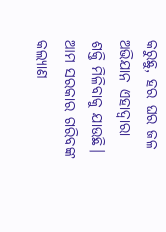କରୁଛୁ, ହର ଘର ଜଳ ଅଭିଯାନ ଏହାଦ୍ୱାରା ଶକ୍ତି ମିଳିବାକୁ ଯାଉଛି।
ଆମ ସରକାର ଗରିବଙ୍କ କଲ୍ୟାଣ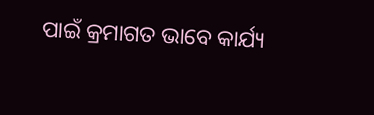ପାଇଁ କ୍ରମାଗତ ଭାବେ କାର୍ଯ୍ୟ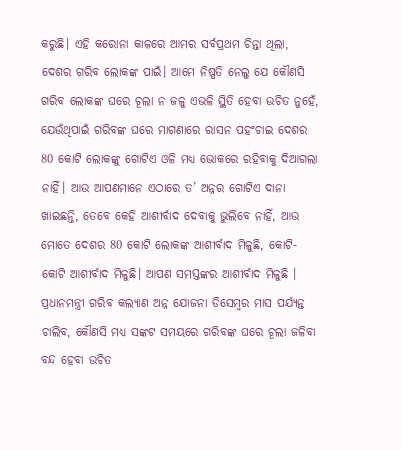କରୁଛି। ଏହି କରୋନା କାଳରେ ଆମର ସର୍ବପ୍ରଥମ ଚିନ୍ତା ଥିଲା, ଦେଶର ଗରିବ ଲୋକଙ୍କ ପାଇଁ। ଆମେ ନିଷ୍ପତି ନେଲୁ ଯେ କୌଣସି ଗରିବ ଲୋକଙ୍କ ଘରେ ଚୂଲା ନ ଜଳୁ ଏଭଳି ସ୍ଥିତି ହେବା ଉଚିତ ନୁହେଁ, ଯେଉଁଥିପାଇଁ ଗରିବଙ୍କ ଘରେ ମାଗଣାରେ ରାସନ ପହଂଚାଇ ଦେଶର 80 କୋଟି ଲୋକଙ୍କୁ ଗୋଟିଏ ଓଳି ମଧ୍ୟ ଭୋକରେ ରହିବାକୁ ଦିଆଗଲା ନାହିଁ। ଆଉ ଆପଣମାନେ ଏଠାରେ ତ’ ଅନ୍ନର ଗୋଟିଏ ଦାନା ଖାଇଛନ୍ତି, ତେବେ କେହି ଆଶୀର୍ବାଦ ଦେବାକୁ ଭୁଲିବେ ନାହିଁ, ଆଉ ମୋତେ ଦେଶର 80 କୋଟି ଲୋକଙ୍କ ଆଶୀର୍ବାଦ ମିଳୁଛି, କୋଟି-କୋଟି ଆଶୀର୍ବାଦ ମିଳୁଛି। ଆପଣ ସମସ୍ତଙ୍କର ଆଶୀର୍ବାଦ ମିଳୁଛି । ପ୍ରଧାନମନ୍ତ୍ରୀ ଗରିବ କଲ୍ୟାଣ ଅନ୍ନ ଯୋଜନା ଡିସେମ୍ବର ମାସ ପର୍ଯ୍ୟନ୍ତ ଚାଲିବ, କୌଣସି ମଧ୍ୟ ସଙ୍କଟ ସମୟରେ ଗରିବଙ୍କ ଘରେ ଚୂଲା ଜଳିବା ବନ୍ଦ ହେବା ଉଚିତ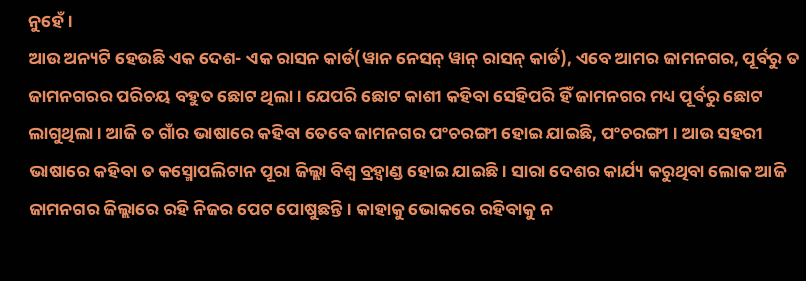ନୁହେଁ।
ଆଉ ଅନ୍ୟଟି ହେଉଛି ଏକ ଦେଶ- ଏକ ରାସନ କାର୍ଡ(ୱାନ ନେସନ୍ ୱାନ୍ ରାସନ୍ କାର୍ଡ), ଏବେ ଆମର ଜାମନଗର, ପୂର୍ବରୁ ତ ଜାମନଗରର ପରିଚୟ ବହୁତ ଛୋଟ ଥିଲା। ଯେପରି ଛୋଟ କାଶୀ କହିବା ସେହିପରି ହିଁ ଜାମନଗର ମଧ୍ୟ ପୂର୍ବରୁ ଛୋଟ ଲାଗୁଥିଲା । ଆଜି ତ ଗାଁର ଭାଷାରେ କହିବା ତେବେ ଜାମନଗର ପଂଚରଙ୍ଗୀ ହୋଇ ଯାଇଛି, ପଂଚରଙ୍ଗୀ । ଆଉ ସହରୀ ଭାଷାରେ କହିବା ତ କସ୍ମୋପଲିଟାନ ପୂରା ଜିଲ୍ଲା ବିଶ୍ୱ ବ୍ରହ୍ୱାଣ୍ଡ ହୋଇ ଯାଇଛି। ସାରା ଦେଶର କାର୍ଯ୍ୟ କରୁଥିବା ଲୋକ ଆଜି ଜାମନଗର ଜିଲ୍ଲାରେ ରହି ନିଜର ପେଟ ପୋଷୁଛନ୍ତି। କାହାକୁ ଭୋକରେ ରହିବାକୁ ନ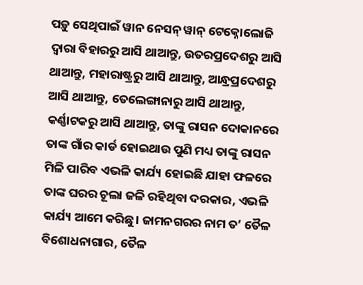ପଡ଼ୁ ସେଥିପାଇଁ ୱାନ ନେସନ୍ ୱାନ୍ ଟେକ୍ନୋଲୋଜି ଦ୍ୱାରା ବିହାରରୁ ଆସି ଥାଆନ୍ତୁ, ଉତରପ୍ରଦେଶରୁ ଆସି ଥାଆନ୍ତୁ, ମହାରାଷ୍ଟ୍ରରୁ ଆସି ଥାଆନ୍ତୁ, ଆନ୍ଧ୍ରପ୍ରଦେଶରୁ ଆସି ଥାଆନ୍ତୁ, ତେଲେଙ୍ଗାନାରୁ ଆସି ଥାଆନ୍ତୁ, କର୍ଣ୍ଣାଟକରୁ ଆସି ଥାଆନ୍ତୁ, ତାଙ୍କୁ ରାସନ ଦୋକାନରେ ତାଙ୍କ ଗାଁର କାର୍ଡ ହୋଇଥାଉ ପୁଣି ମଧ୍ୟ ତାଙ୍କୁ ରାସନ ମିଳି ପାରିବ ଏଭଳି କାର୍ଯ୍ୟ ହୋଇଛି ଯାହା ଫଳରେ ତାଙ୍କ ଘରର ଚୂଲା ଜଳି ରହିଥିବା ଦରକାର, ଏଭଳି କାର୍ଯ୍ୟ ଆମେ କରିଛୁ। ଜାମନଗରର ନାମ ତ’ ତୈଳ ବିଶୋଧନାଗାର, ତୈଳ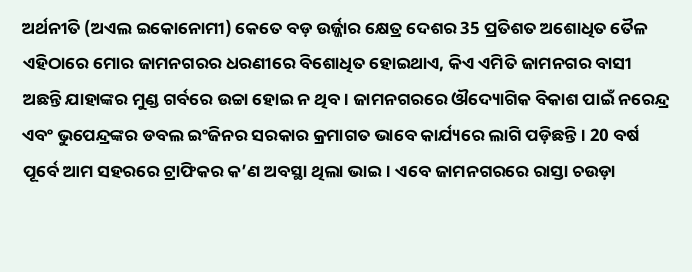ଅର୍ଥନୀତି (ଅଏଲ ଇକୋନୋମୀ) କେତେ ବଡ଼ ଉର୍ଜ୍ଜାର କ୍ଷେତ୍ର ଦେଶର 35 ପ୍ରତିଶତ ଅଶୋଧିତ ତୈଳ ଏହିଠାରେ ମୋର ଜାମନଗରର ଧରଣୀରେ ବିଶୋଧିତ ହୋଇଥାଏ, କିଏ ଏମିତି ଜାମନଗର ବାସୀ ଅଛନ୍ତି ଯାହାଙ୍କର ମୁଣ୍ଡ ଗର୍ବରେ ଉଚ୍ଚା ହୋଇ ନ ଥିବ। ଜାମନଗରରେ ଔଦ୍ୟୋଗିକ ବିକାଶ ପାଇଁ ନରେନ୍ଦ୍ର ଏବଂ ଭୁପେନ୍ଦ୍ରଙ୍କର ଡବଲ ଇଂଜିନର ସରକାର କ୍ରମାଗତ ଭାବେ କାର୍ଯ୍ୟରେ ଲାଗି ପଡ଼ିଛନ୍ତି । 20 ବର୍ଷ ପୂର୍ବେ ଆମ ସହରରେ ଟ୍ରାଫିକର କ’ଣ ଅବସ୍ଥା ଥିଲା ଭାଇ। ଏବେ ଜାମନଗରରେ ରାସ୍ତା ଚଉଡ଼ା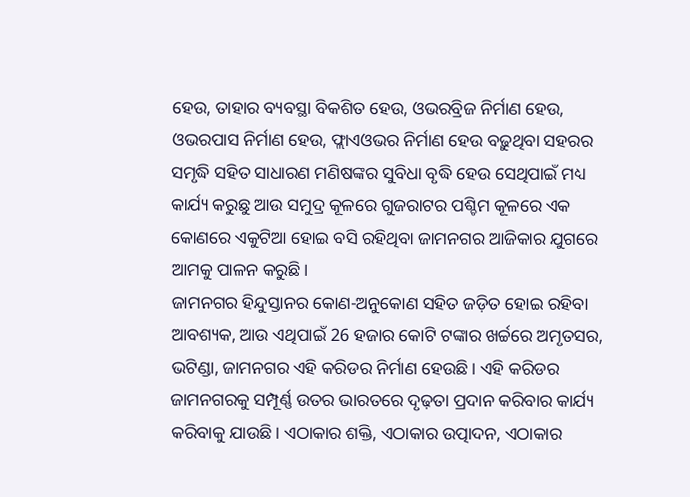ହେଉ, ତାହାର ବ୍ୟବସ୍ଥା ବିକଶିତ ହେଉ, ଓଭରବ୍ରିଜ ନିର୍ମାଣ ହେଉ, ଓଭରପାସ ନିର୍ମାଣ ହେଉ, ଫ୍ଲାଏଓଭର ନିର୍ମାଣ ହେଉ ବଢ଼ୁଥିବା ସହରର ସମୃଦ୍ଧି ସହିତ ସାଧାରଣ ମଣିଷଙ୍କର ସୁବିଧା ବୃଦ୍ଧି ହେଉ ସେଥିପାଇଁ ମଧ୍ୟ କାର୍ଯ୍ୟ କରୁଛୁ ଆଉ ସମୁଦ୍ର କୂଳରେ ଗୁଜରାଟର ପଶ୍ଚିମ କୂଳରେ ଏକ କୋଣରେ ଏକୁଟିଆ ହୋଇ ବସି ରହିଥିବା ଜାମନଗର ଆଜିକାର ଯୁଗରେ ଆମକୁ ପାଳନ କରୁଛି।
ଜାମନଗର ହିନ୍ଦୁସ୍ତାନର କୋଣ-ଅନୁକୋଣ ସହିତ ଜଡ଼ିତ ହୋଇ ରହିବା ଆବଶ୍ୟକ, ଆଉ ଏଥିପାଇଁ 26 ହଜାର କୋଟି ଟଙ୍କାର ଖର୍ଚ୍ଚରେ ଅମୃତସର, ଭଟିଣ୍ଡା, ଜାମନଗର ଏହି କରିଡର ନିର୍ମାଣ ହେଉଛି। ଏହି କରିଡର ଜାମନଗରକୁ ସମ୍ପୂର୍ଣ୍ଣ ଉତର ଭାରତରେ ଦୃଢ଼ତା ପ୍ରଦାନ କରିବାର କାର୍ଯ୍ୟ କରିବାକୁ ଯାଉଛି। ଏଠାକାର ଶକ୍ତି, ଏଠାକାର ଉତ୍ପାଦନ, ଏଠାକାର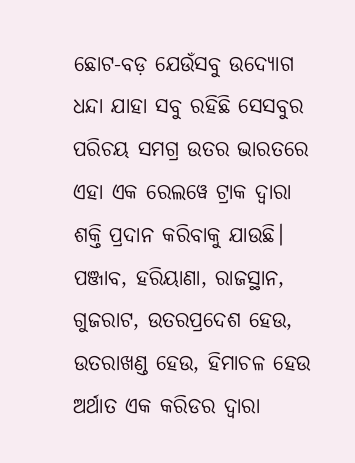ଛୋଟ-ବଡ଼ ଯେଉଁସବୁ ଉଦ୍ୟୋଗ ଧନ୍ଦା ଯାହା ସବୁ ରହିଛି ସେସବୁର ପରିଚୟ ସମଗ୍ର ଉତର ଭାରତରେ ଏହା ଏକ ରେଲୱେ ଟ୍ରାକ ଦ୍ୱାରା ଶକ୍ତି ପ୍ରଦାନ କରିବାକୁ ଯାଉଛି। ପଞ୍ଜାବ, ହରିୟାଣା, ରାଜସ୍ଥାନ, ଗୁଜରାଟ, ଉତରପ୍ରଦେଶ ହେଉ, ଉତରାଖଣ୍ଡ ହେଉ, ହିମାଚଳ ହେଉ ଅର୍ଥାତ ଏକ କରିଡର ଦ୍ୱାରା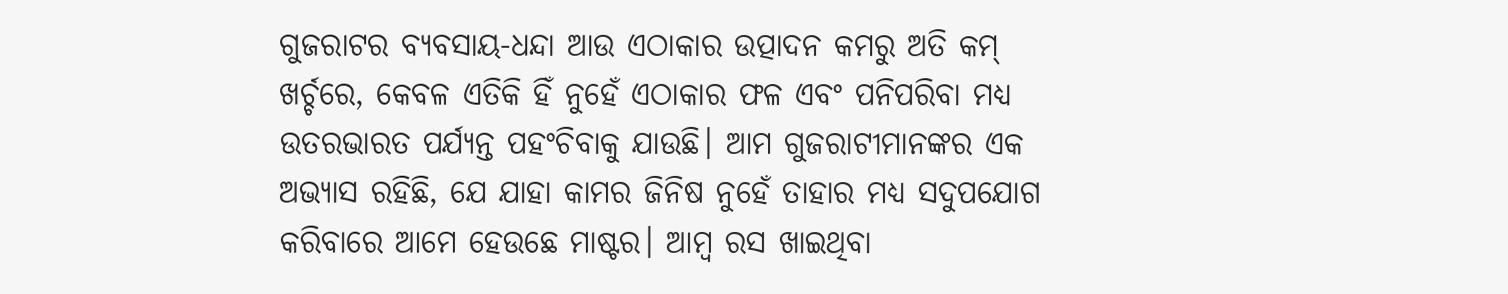ଗୁଜରାଟର ବ୍ୟବସାୟ-ଧନ୍ଦା ଆଉ ଏଠାକାର ଉତ୍ପାଦନ କମରୁ ଅତି କମ୍ ଖର୍ଚ୍ଚରେ, କେବଳ ଏତିକି ହିଁ ନୁହେଁ ଏଠାକାର ଫଳ ଏବଂ ପନିପରିବା ମଧ୍ୟ ଉତରଭାରତ ପର୍ଯ୍ୟନ୍ତ ପହଂଚିବାକୁ ଯାଉଛି। ଆମ ଗୁଜରାଟୀମାନଙ୍କର ଏକ ଅଭ୍ୟାସ ରହିଛି, ଯେ ଯାହା କାମର ଜିନିଷ ନୁହେଁ ତାହାର ମଧ୍ୟ ସଦୁପଯୋଗ କରିବାରେ ଆମେ ହେଉଛେ ମାଷ୍ଟର। ଆମ୍ବ ରସ ଖାଇଥିବା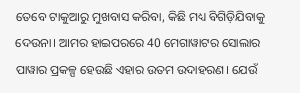ତେବେ ଟାକୁଆରୁ ମୁଖବାସ କରିବା, କିଛି ମଧ୍ୟ ବିଗିଡ଼ିଯିବାକୁ ଦେଉନା। ଆମର ହାଇପରରେ 40 ମେଗାୱାଟର ସୋଲାର ପାୱାର ପ୍ରକଳ୍ପ ହେଉଛି ଏହାର ଉତମ ଉଦାହରଣ। ଯେଉଁ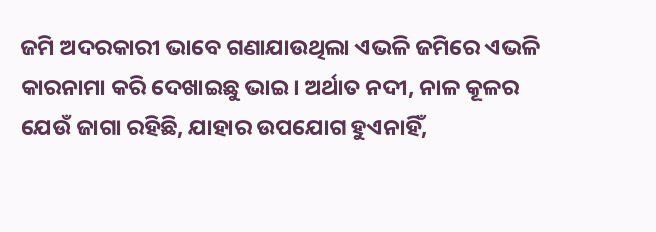ଜମି ଅଦରକାରୀ ଭାବେ ଗଣାଯାଉଥିଲା ଏଭଳି ଜମିରେ ଏଭଳି କାରନାମା କରି ଦେଖାଇଛୁ ଭାଇ। ଅର୍ଥାତ ନଦୀ, ନାଳ କୂଳର ଯେଉଁ ଜାଗା ରହିଛି, ଯାହାର ଉପଯୋଗ ହୁଏନାହିଁ,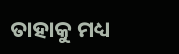ତାହାକୁ ମଧ୍ୟ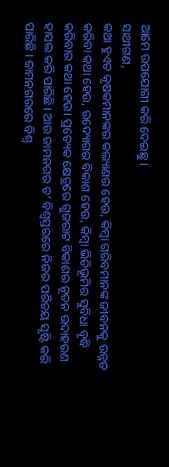ଆମେ ଉପଯୋଗୀ କରି ଦେଇଛୁ।
ସାଥୀଗଣ,
କଥା ହୁଏତ କୃଷକମାନଙ୍କର କଲ୍ୟାଣର ହେଉ, କିମ୍ବା ଗରିବମାନଙ୍କ ଜୀବନକୁ ଉନ୍ନତ କରିବା କଥା ହେଉ, ଉଦ୍ୟୋଗର ବିକାଶ ହେଉ, କିମ୍ବା ଭିତିଭୂମିର ସୁବିଧା ବୃଦ୍ଧି କରିବାର କଥା ହେଉ। ପ୍ରତ୍ୟେକ କ୍ଷେତ୍ରରେ ଗୁଜରାଟ ବିକାଶର ନୂତନ ଉଦାହରଣ ହାସଲ କରି ପାରିଛି। ଆଉ ଜାମନଗର ତ’ ବିଶ୍ୱସ୍ତରରେ ନିଜର ପରିଚୟ ସୃଷ୍ଟି କରି ପାରିଛି । ଜାମନଗରରେ ବିଶ୍ୱ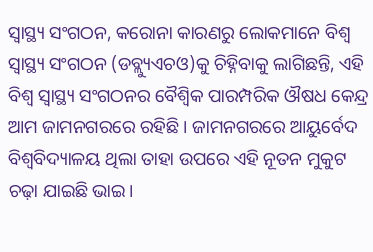ସ୍ୱାସ୍ଥ୍ୟ ସଂଗଠନ, କରୋନା କାରଣରୁ ଲୋକମାନେ ବିଶ୍ୱ ସ୍ୱାସ୍ଥ୍ୟ ସଂଗଠନ (ଡବ୍ଲ୍ୟୁଏଚଓ)କୁ ଚିହ୍ନିବାକୁ ଲାଗିଛନ୍ତି, ଏହି ବିଶ୍ୱ ସ୍ୱାସ୍ଥ୍ୟ ସଂଗଠନର ବୈଶ୍ୱିକ ପାରମ୍ପରିକ ଔଷଧ କେନ୍ଦ୍ର ଆମ ଜାମନଗରରେ ରହିଛି । ଜାମନଗରରେ ଆୟୁର୍ବେଦ ବିଶ୍ୱବିଦ୍ୟାଳୟ ଥିଲା ତାହା ଉପରେ ଏହି ନୂତନ ମୁକୁଟ ଚଢ଼ା ଯାଇଛି ଭାଇ।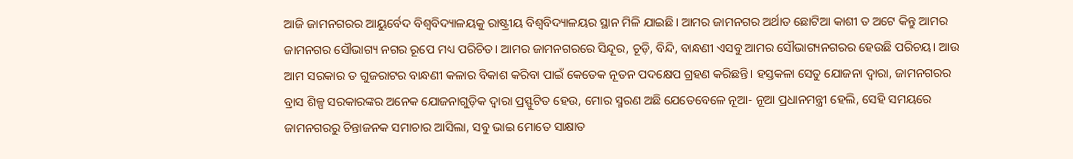ଆଜି ଜାମନଗରର ଆୟୁର୍ବେଦ ବିଶ୍ୱବିଦ୍ୟାଳୟକୁ ରାଷ୍ଟ୍ରୀୟ ବିଶ୍ୱବିଦ୍ୟାଳୟର ସ୍ଥାନ ମିଳି ଯାଇଛି। ଆମର ଜାମନଗର ଅର୍ଥାତ ଛୋଟିଆ କାଶୀ ତ ଅଟେ କିନ୍ତୁ ଆମର ଜାମନଗର ସୌଭାଗ୍ୟ ନଗର ରୂପେ ମଧ୍ୟ ପରିଚିତ। ଆମର ଜାମନଗରରେ ସିନ୍ଦୂର, ଚୂଡ଼ି, ବିନ୍ଦି, ବାନ୍ଧଣୀ ଏସବୁ ଆମର ସୌଭାଗ୍ୟନଗରର ହେଉଛି ପରିଚୟ। ଆଉ ଆମ ସରକାର ତ ଗୁଜରାଟର ବାନ୍ଧଣୀ କଳାର ବିକାଶ କରିବା ପାଇଁ କେତେକ ନୂତନ ପଦକ୍ଷେପ ଗ୍ରହଣ କରିଛନ୍ତି। ହସ୍ତକଳା ସେତୁ ଯୋଜନା ଦ୍ୱାରା, ଜାମନଗରର ବ୍ରାସ ଶିଳ୍ପ ସରକାରଙ୍କର ଅନେକ ଯୋଜନାଗୁଡ଼ିକ ଦ୍ୱାରା ପ୍ରସ୍ଫୁଟିତ ହେଉ, ମୋର ସ୍ମରଣ ଅଛି ଯେତେବେଳେ ନୂଆ- ନୂଆ ପ୍ରଧାନମନ୍ତ୍ରୀ ହେଲି, ସେହି ସମୟରେ ଜାମନଗରରୁ ଚିନ୍ତାଜନକ ସମାଚାର ଆସିଲା, ସବୁ ଭାଇ ମୋତେ ସାକ୍ଷାତ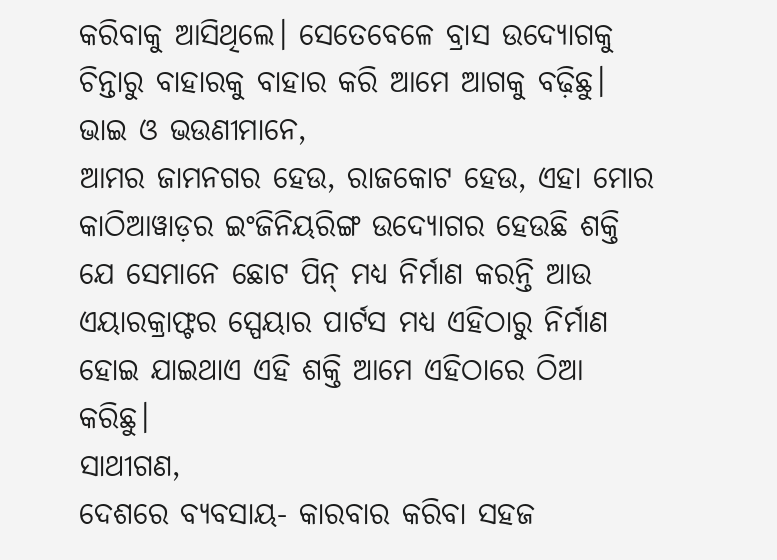କରିବାକୁ ଆସିଥିଲେ। ସେତେବେଳେ ବ୍ରାସ ଉଦ୍ୟୋଗକୁ ଚିନ୍ତାରୁ ବାହାରକୁ ବାହାର କରି ଆମେ ଆଗକୁ ବଢ଼ିଛୁ।
ଭାଇ ଓ ଭଉଣୀମାନେ,
ଆମର ଜାମନଗର ହେଉ, ରାଜକୋଟ ହେଉ, ଏହା ମୋର କାଠିଆୱାଡ଼ର ଇଂଜିନିୟରିଙ୍ଗ ଉଦ୍ୟୋଗର ହେଉଛି ଶକ୍ତି ଯେ ସେମାନେ ଛୋଟ ପିନ୍ ମଧ୍ୟ ନିର୍ମାଣ କରନ୍ତି ଆଉ ଏୟାରକ୍ରାଫ୍ଟର ସ୍ପେୟାର ପାର୍ଟସ ମଧ୍ୟ ଏହିଠାରୁ ନିର୍ମାଣ ହୋଇ ଯାଇଥାଏ ଏହି ଶକ୍ତି ଆମେ ଏହିଠାରେ ଠିଆ କରିଛୁ।
ସାଥୀଗଣ,
ଦେଶରେ ବ୍ୟବସାୟ- କାରବାର କରିବା ସହଜ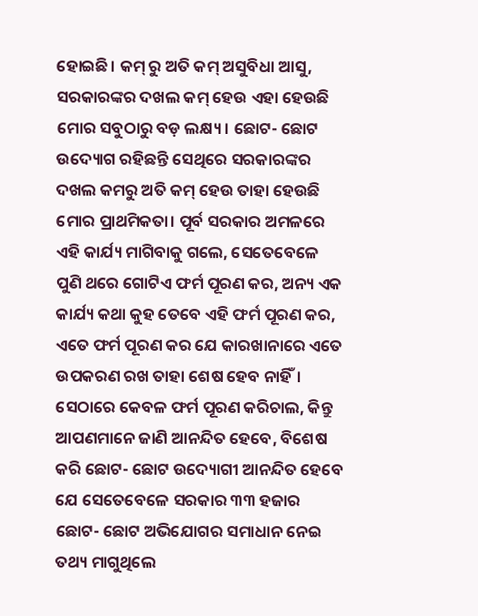ହୋଇଛି। କମ୍ ରୁ ଅତି କମ୍ ଅସୁବିଧା ଆସୁ, ସରକାରଙ୍କର ଦଖଲ କମ୍ ହେଉ ଏହା ହେଉଛି ମୋର ସବୁଠାରୁ ବଡ଼ ଲକ୍ଷ୍ୟ। ଛୋଟ- ଛୋଟ ଉଦ୍ୟୋଗ ରହିଛନ୍ତି ସେଥିରେ ସରକାରଙ୍କର ଦଖଲ କମରୁ ଅତି କମ୍ ହେଉ ତାହା ହେଉଛି ମୋର ପ୍ରାଥମିକତା। ପୂର୍ବ ସରକାର ଅମଳରେ ଏହି କାର୍ଯ୍ୟ ମାଗିବାକୁ ଗଲେ, ସେତେବେଳେ ପୁଣି ଥରେ ଗୋଟିଏ ଫର୍ମ ପୂରଣ କର, ଅନ୍ୟ ଏକ କାର୍ଯ୍ୟ କଥା କୁହ ତେବେ ଏହି ଫର୍ମ ପୂରଣ କର, ଏତେ ଫର୍ମ ପୂରଣ କର ଯେ କାରଖାନାରେ ଏତେ ଉପକରଣ ରଖ ତାହା ଶେଷ ହେବ ନାହିଁ। ସେଠାରେ କେବଳ ଫର୍ମ ପୂରଣ କରିଚାଲ, କିନ୍ତୁ ଆପଣମାନେ ଜାଣି ଆନନ୍ଦିତ ହେବେ, ବିଶେଷ କରି ଛୋଟ- ଛୋଟ ଉଦ୍ୟୋଗୀ ଆନନ୍ଦିତ ହେବେ ଯେ ସେତେବେଳେ ସରକାର ୩୩ ହଜାର ଛୋଟ- ଛୋଟ ଅଭିଯୋଗର ସମାଧାନ ନେଇ ତଥ୍ୟ ମାଗୁଥିଲେ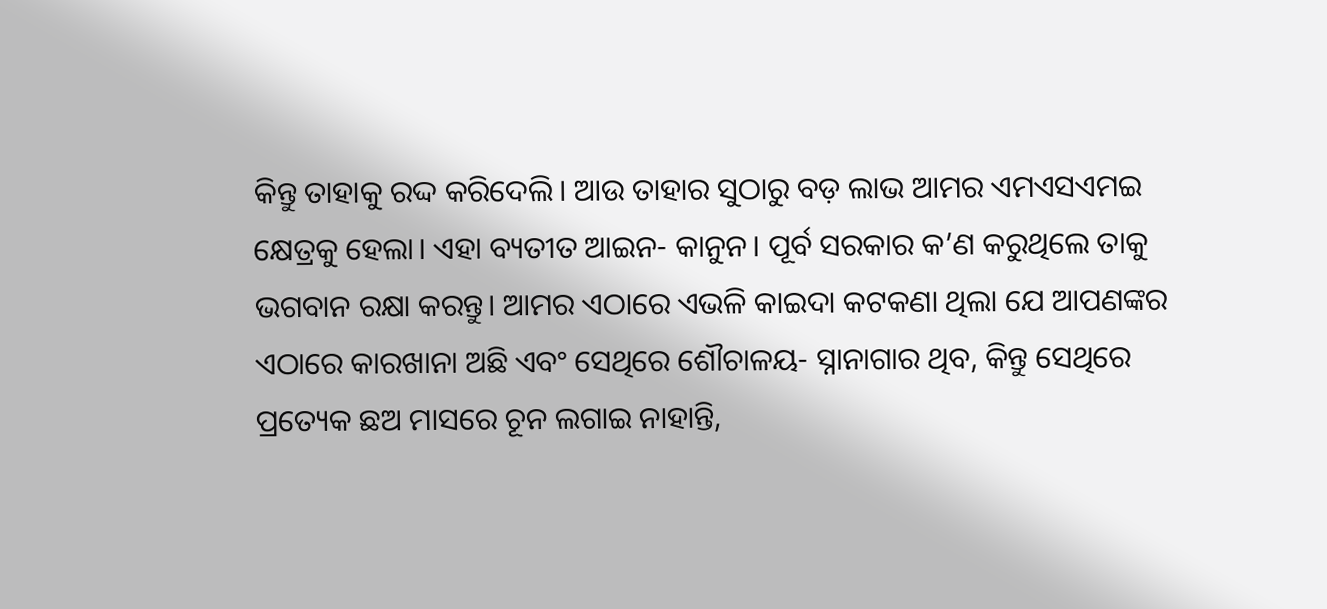କିନ୍ତୁ ତାହାକୁ ରଦ୍ଦ କରିଦେଲି। ଆଉ ତାହାର ସୁଠାରୁ ବଡ଼ ଲାଭ ଆମର ଏମଏସଏମଇ କ୍ଷେତ୍ରକୁ ହେଲା। ଏହା ବ୍ୟତୀତ ଆଇନ- କାନୁନ। ପୂର୍ବ ସରକାର କ’ଣ କରୁଥିଲେ ତାକୁ ଭଗବାନ ରକ୍ଷା କରନ୍ତୁ। ଆମର ଏଠାରେ ଏଭଳି କାଇଦା କଟକଣା ଥିଲା ଯେ ଆପଣଙ୍କର ଏଠାରେ କାରଖାନା ଅଛି ଏବଂ ସେଥିରେ ଶୌଚାଳୟ- ସ୍ନାନାଗାର ଥିବ, କିନ୍ତୁ ସେଥିରେ ପ୍ରତ୍ୟେକ ଛଅ ମାସରେ ଚୂନ ଲଗାଇ ନାହାନ୍ତି,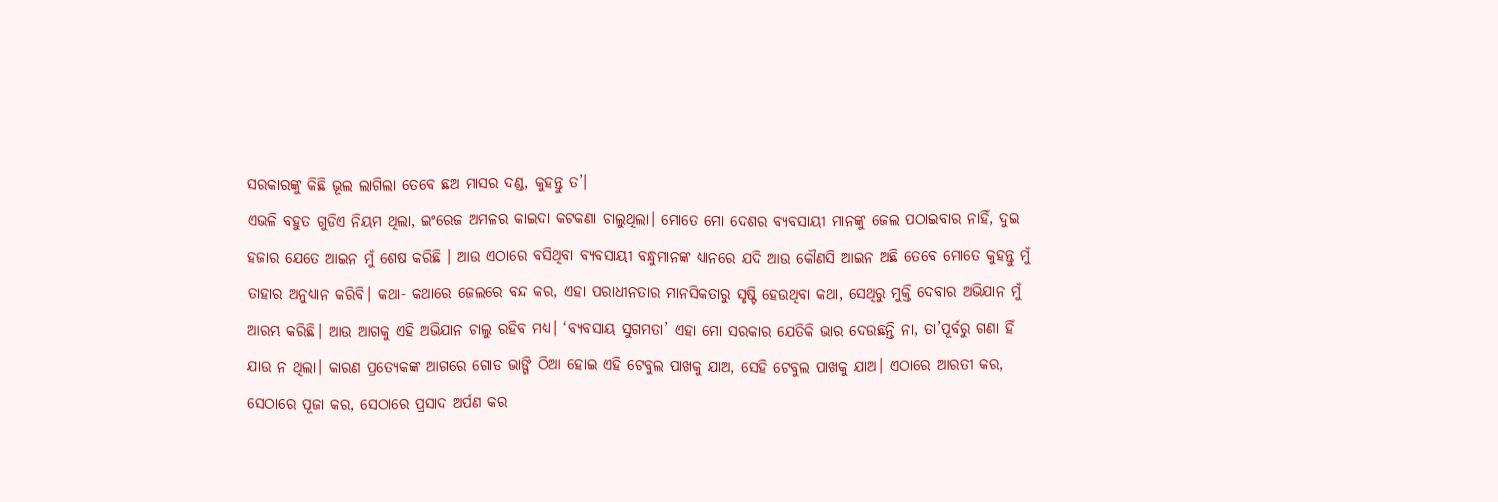ସରକାରଙ୍କୁ କିଛି ଭୂଲ ଲାଗିଲା ତେବେ ଛଅ ମାସର ଦଣ୍ଡ, କୁହନ୍ତୁ ତ’।
ଏଭଳି ବହୁତ ଗୁଡିଏ ନିୟମ ଥିଲା, ଇଂରେଜ ଅମଳର କାଇଦା କଟକଣା ଚାଲୁଥିଲା। ମୋତେ ମୋ ଦେଶର ବ୍ୟବସାୟୀ ମାନଙ୍କୁ ଜେଲ ପଠାଇବାର ନାହିଁ, ଦୁଇ ହଜାର ଯେତେ ଆଇନ ମୁଁ ଶେଷ କରିଛି । ଆଉ ଏଠାରେ ବସିଥିବା ବ୍ୟବସାୟୀ ବନ୍ଧୁମାନଙ୍କ ଧ୍ୟାନରେ ଯଦି ଆଉ କୌଣସି ଆଇନ ଅଛି ତେବେ ମୋତେ କୁହନ୍ତୁ ମୁଁ ତାହାର ଅନୁଧ୍ୟାନ କରିବି। କଥା- କଥାରେ ଜେଲରେ ବନ୍ଦ କର, ଏହା ପରାଧୀନତାର ମାନସିକତାରୁ ସୃଷ୍ଟି ହେଉଥିବା କଥା, ସେଥିରୁ ମୁକ୍ତି ଦେବାର ଅଭିଯାନ ମୁଁ ଆରମ୍ଭ କରିଛି। ଆଉ ଆଗକୁ ଏହି ଅଭିଯାନ ଚାଲୁ ରହିବ ମଧ୍ୟ। ‘ବ୍ୟବସାୟ ସୁଗମତା’ ଏହା ମୋ ସରକାର ଯେତିକି ଭାର ଦେଉଛନ୍ତି ନା, ତା’ପୂର୍ବରୁ ଗଣା ହିଁ ଯାଉ ନ ଥିଲା। କାରଣ ପ୍ରତ୍ୟେକଙ୍କ ଆଗରେ ଗୋଡ ଭାଙ୍ଗି ଠିଆ ହୋଇ ଏହି ଟେବୁଲ ପାଖକୁ ଯାଅ, ସେହି ଟେବୁଲ ପାଖକୁ ଯାଅ। ଏଠାରେ ଆରତୀ କର, ସେଠାରେ ପୂଜା କର, ସେଠାରେ ପ୍ରସାଦ ଅର୍ପଣ କର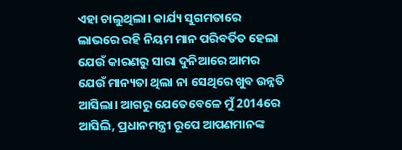ଏହା ଚାଲୁଥିଲା। କାର୍ଯ୍ୟ ସୁଗମତାରେ ଲାଭରେ ରହି ନିୟମ ମାନ ପରିବର୍ତିତ ହେଲା ଯେଉଁ କାରଣରୁ ସାରା ଦୁନିଆରେ ଆମର ଯେଉଁ ମାନ୍ୟତା ଥିଲା ନା ସେଥିରେ ଖୁବ ଉନ୍ନତି ଆସିଲା। ଆଗରୁ ଯେତେବେଳେ ମୁଁ 2014ରେ ଆସିଲି, ପ୍ରଧାନମନ୍ତ୍ରୀ ରୂପେ ଆପଣମାନଙ୍କ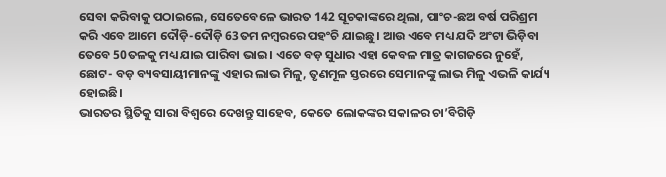ସେବା କରିବାକୁ ପଠାଇଲେ, ସେତେବେଳେ ଭାରତ 142 ସୂଚକାଙ୍କରେ ଥିଲା, ପାଂଚ-ଛଅ ବର୍ଷ ପରିଶ୍ରମ କରି ଏବେ ଆମେ ଦୌଡ଼ି-ଦୌଡ଼ି 63ତମ ନମ୍ବରରେ ପହଂଚି ଯାଇଛୁ। ଆଉ ଏବେ ମଧ୍ୟ ଯଦି ଅଂଟା ଭିଡ଼ିବା ତେବେ 50ତଳକୁ ମଧ୍ୟ ଯାଇ ପାରିବା ଭାଇ। ଏତେ ବଡ଼ ସୁଧାର ଏହା କେବଳ ମାତ୍ର କାଗଜରେ ନୁହେଁ, ଛୋଟ- ବଡ଼ ବ୍ୟବସାୟୀମାନଙ୍କୁ ଏହାର ଲାଭ ମିଳୁ, ତୃଣମୂଳ ସ୍ତରରେ ସେମାନଙ୍କୁ ଲାଭ ମିଳୁ ଏଭଳି କାର୍ଯ୍ୟ ହୋଇଛି।
ଭାରତର ସ୍ଥିତିକୁ ସାରା ବିଶ୍ୱରେ ଦେଖନ୍ତୁ ସାହେବ, କେତେ ଲୋକଙ୍କର ସକାଳର ଚା’ବିଗିଡ଼ି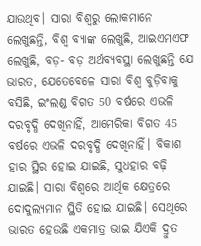ଯାଉଥିବ। ସାରା ବିଶ୍ୱରୁ ଲୋକମାନେ ଲେଖୁଛନ୍ତି, ବିଶ୍ୱ ବ୍ୟାଙ୍କ ଲେଖୁଛି, ଆଇଏମଏଫ ଲେଖୁଛି, ବଡ଼- ବଡ଼ ଅର୍ଥବ୍ୟବସ୍ଥା ଲେଖୁଛନ୍ତି ଯେ ଭାରତ, ଯେତେବେଳେ ସାରା ବିଶ୍ୱ ବୁଡ଼ିବାକୁ ବସିଛି, ଇଂଲଣ୍ଡ ବିଗତ 50 ବର୍ଷରେ ଏଭଳି ଦରବୃଦ୍ଧି ଦେଖିନାହିଁ, ଆମେରିକା ବିଗତ 45 ବର୍ଷରେ ଏଭଳି ଦରବୃଦ୍ଧି ଦେଖିନାହିଁ। ବିକାଶ ହାର ସ୍ଥିର ହୋଇ ଯାଇଛି, ସୁଧହାର ବଢ଼ି ଯାଇଛି। ସାରା ବିଶ୍ୱରେ ଆର୍ଥିକ କ୍ଷେତ୍ରରେ ଦୋଦୁଲ୍ୟମାନ ସ୍ଥିତି ହୋଇ ଯାଇଛି। ସେଥିରେ ଭାରତ ହେଉଛି ଏକମାତ୍ର ଭାଇ ଯିଏକି ଦ୍ରୁତ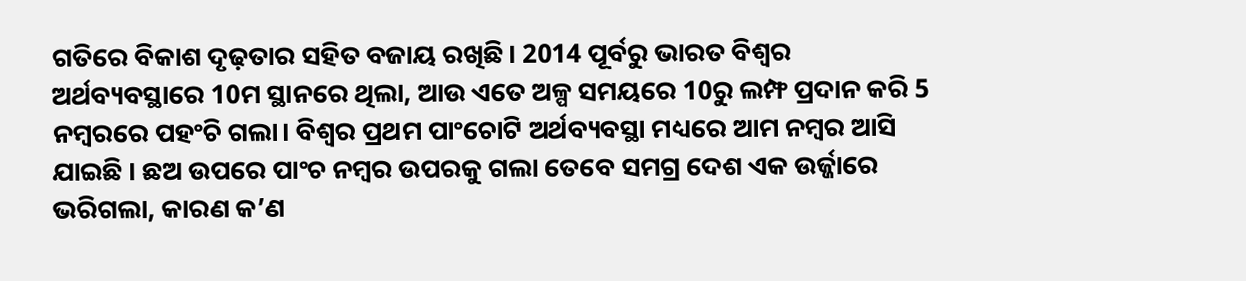ଗତିରେ ବିକାଶ ଦୃଢ଼ତାର ସହିତ ବଜାୟ ରଖିଛି। 2014 ପୂର୍ବରୁ ଭାରତ ବିଶ୍ୱର ଅର୍ଥବ୍ୟବସ୍ଥାରେ 10ମ ସ୍ଥାନରେ ଥିଲା, ଆଉ ଏତେ ଅଳ୍ପ ସମୟରେ 10ରୁ ଲମ୍ଫ ପ୍ରଦାନ କରି 5 ନମ୍ବରରେ ପହଂଚି ଗଲା। ବିଶ୍ୱର ପ୍ରଥମ ପାଂଚୋଟି ଅର୍ଥବ୍ୟବସ୍ଥା ମଧ୍ୟରେ ଆମ ନମ୍ବର ଆସି ଯାଇଛି । ଛଅ ଉପରେ ପାଂଚ ନମ୍ବର ଉପରକୁ ଗଲା ତେବେ ସମଗ୍ର ଦେଶ ଏକ ଉର୍ଜ୍ଜାରେ ଭରିଗଲା, କାରଣ କ’ଣ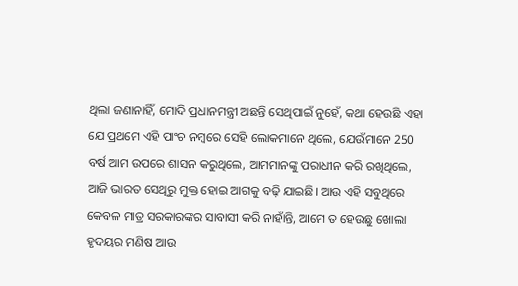ଥିଲା ଜଣାନାହିଁ, ମୋଦି ପ୍ରଧାନମନ୍ତ୍ରୀ ଅଛନ୍ତି ସେଥିପାଇଁ ନୁହେଁ, କଥା ହେଉଛି ଏହା ଯେ ପ୍ରଥମେ ଏହି ପାଂଚ ନମ୍ବରେ ସେହି ଲୋକମାନେ ଥିଲେ, ଯେଉଁମାନେ 250 ବର୍ଷ ଆମ ଉପରେ ଶାସନ କରୁଥିଲେ, ଆମମାନଙ୍କୁ ପରାଧୀନ କରି ରଖିଥିଲେ, ଆଜି ଭାରତ ସେଥିରୁ ମୁକ୍ତ ହୋଇ ଆଗକୁ ବଢ଼ି ଯାଇଛି। ଆଉ ଏହି ସବୁଥିରେ କେବଳ ମାତ୍ର ସରକାରଙ୍କର ସାବାସୀ କରି ନାହାଁନ୍ତି, ଆମେ ତ ହେଉଛୁ ଖୋଲା ହୃଦୟର ମଣିଷ ଆଉ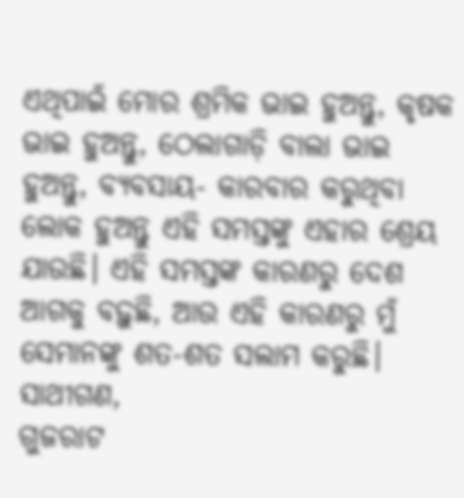ଏଥିପାଇଁ ମୋର ଶ୍ରମିକ ଭାଇ ହୁଅନ୍ତୁ, କୃଷକ ଭାଇ ହୁଅନ୍ତୁ, ଠେଲାଗାଡ଼ି ବାଲା ଭାଇ ହୁଅନ୍ତୁ, ବ୍ୟବସାୟ- କାରବାର କରୁଥିବା ଲୋକ ହୁଅନ୍ତୁ ଏହି ସମସ୍ତଙ୍କୁ ଏହାର ଶ୍ରେୟ ଯାଉଛି। ଏହି ସମସ୍ତଙ୍କ କାରଣରୁ ଦେଶ ଆଗକୁ ବଢ଼ୁଛି, ଆଉ ଏହି କାରଣରୁ ମୁଁ ସେମାନଙ୍କୁ ଶତ-ଶତ ସଲାମ କରୁଛି।
ସାଥୀଗଣ,
ଗୁଜରାଟ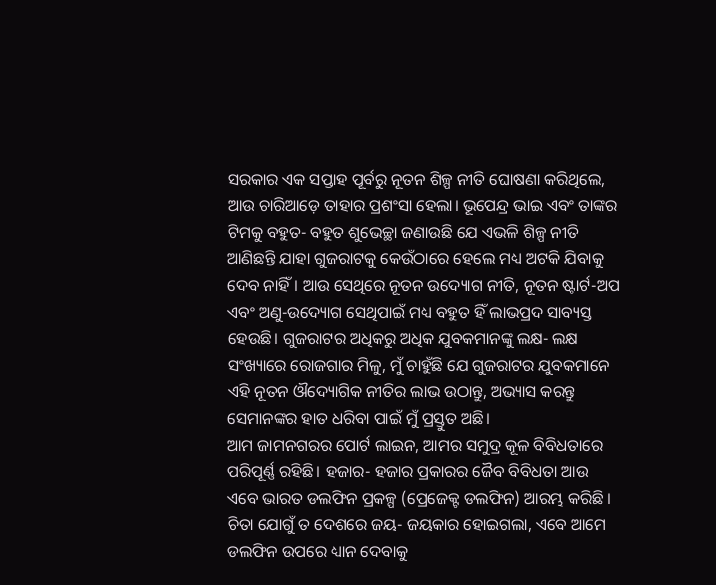ସରକାର ଏକ ସପ୍ତାହ ପୂର୍ବରୁ ନୂତନ ଶିଳ୍ପ ନୀତି ଘୋଷଣା କରିଥିଲେ, ଆଉ ଚାରିଆଡ଼େ ତାହାର ପ୍ରଶଂସା ହେଲା। ଭୂପେନ୍ଦ୍ର ଭାଇ ଏବଂ ତାଙ୍କର ଟିମକୁ ବହୁତ- ବହୁତ ଶୁଭେଚ୍ଛା ଜଣାଉଛି ଯେ ଏଭଳି ଶିଳ୍ପ ନୀତି ଆଣିଛନ୍ତି ଯାହା ଗୁଜରାଟକୁ କେଉଁଠାରେ ହେଲେ ମଧ୍ୟ ଅଟକି ଯିବାକୁ ଦେବ ନାହିଁ। ଆଉ ସେଥିରେ ନୂତନ ଉଦ୍ୟୋଗ ନୀତି, ନୂତନ ଷ୍ଟାର୍ଟ-ଅପ ଏବଂ ଅଣୁ-ଉଦ୍ୟୋଗ ସେଥିପାଇଁ ମଧ୍ୟ ବହୁତ ହିଁ ଲାଭପ୍ରଦ ସାବ୍ୟସ୍ତ ହେଉଛି। ଗୁଜରାଟର ଅଧିକରୁ ଅଧିକ ଯୁବକମାନଙ୍କୁ ଲକ୍ଷ- ଲକ୍ଷ ସଂଖ୍ୟାରେ ରୋଜଗାର ମିଳୁ, ମୁଁ ଚାହୁଁଛି ଯେ ଗୁଜରାଟର ଯୁବକମାନେ ଏହି ନୂତନ ଔଦ୍ୟୋଗିକ ନୀତିର ଲାଭ ଉଠାନ୍ତୁ, ଅଭ୍ୟାସ କରନ୍ତୁ ସେମାନଙ୍କର ହାତ ଧରିବା ପାଇଁ ମୁଁ ପ୍ରସ୍ତୁତ ଅଛି।
ଆମ ଜାମନଗରର ପୋର୍ଟ ଲାଇନ, ଆମର ସମୁଦ୍ର କୂଳ ବିବିଧତାରେ ପରିପୂର୍ଣ୍ଣ ରହିଛି। ହଜାର- ହଜାର ପ୍ରକାରର ଜୈବ ବିବିଧତା ଆଉ ଏବେ ଭାରତ ଡଲଫିନ ପ୍ରକଳ୍ପ (ପ୍ରେଜେକ୍ଟ ଡଲଫିନ) ଆରମ୍ଭ କରିଛି । ଚିତା ଯୋଗୁଁ ତ ଦେଶରେ ଜୟ- ଜୟକାର ହୋଇଗଲା, ଏବେ ଆମେ ଡଲଫିନ ଉପରେ ଧ୍ୟାନ ଦେବାକୁ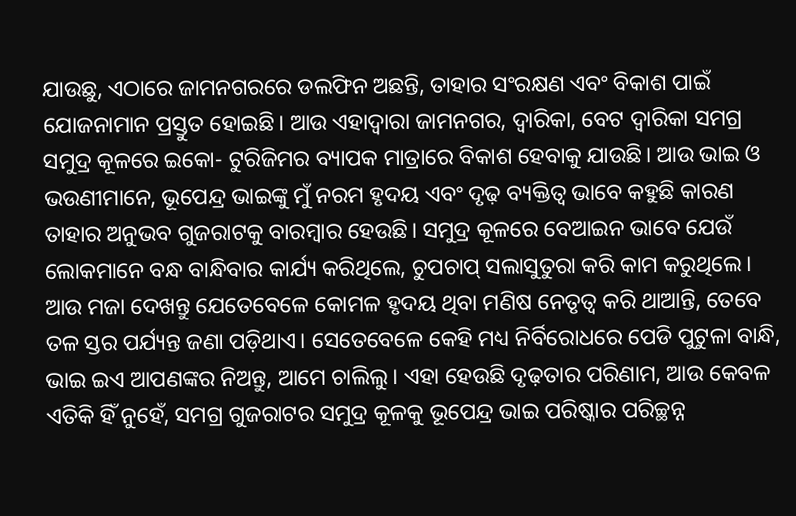ଯାଉଛୁ, ଏଠାରେ ଜାମନଗରରେ ଡଲଫିନ ଅଛନ୍ତି, ତାହାର ସଂରକ୍ଷଣ ଏବଂ ବିକାଶ ପାଇଁ ଯୋଜନାମାନ ପ୍ରସ୍ତୁତ ହୋଇଛି। ଆଉ ଏହାଦ୍ୱାରା ଜାମନଗର, ଦ୍ୱାରିକା, ବେଟ ଦ୍ୱାରିକା ସମଗ୍ର ସମୁଦ୍ର କୂଳରେ ଇକୋ- ଟୁରିଜିମର ବ୍ୟାପକ ମାତ୍ରାରେ ବିକାଶ ହେବାକୁ ଯାଉଛି। ଆଉ ଭାଇ ଓ ଭଉଣୀମାନେ, ଭୂପେନ୍ଦ୍ର ଭାଇଙ୍କୁ ମୁଁ ନରମ ହୃଦୟ ଏବଂ ଦୃଢ଼ ବ୍ୟକ୍ତିତ୍ୱ ଭାବେ କହୁଛି କାରଣ ତାହାର ଅନୁଭବ ଗୁଜରାଟକୁ ବାରମ୍ବାର ହେଉଛି। ସମୁଦ୍ର କୂଳରେ ବେଆଇନ ଭାବେ ଯେଉଁ ଲୋକମାନେ ବନ୍ଧ ବାନ୍ଧିବାର କାର୍ଯ୍ୟ କରିଥିଲେ, ଚୁପଚାପ୍ ସଲାସୁତୁରା କରି କାମ କରୁଥିଲେ। ଆଉ ମଜା ଦେଖନ୍ତୁ ଯେତେବେଳେ କୋମଳ ହୃଦୟ ଥିବା ମଣିଷ ନେତୃତ୍ୱ କରି ଥାଆନ୍ତି, ତେବେ ତଳ ସ୍ତର ପର୍ଯ୍ୟନ୍ତ ଜଣା ପଡ଼ିଥାଏ। ସେତେବେଳେ କେହି ମଧ୍ୟ ନିର୍ବିରୋଧରେ ପେଡି ପୁଟୁଳା ବାନ୍ଧି, ଭାଇ ଇଏ ଆପଣଙ୍କର ନିଅନ୍ତୁ, ଆମେ ଚାଲିଲୁ। ଏହା ହେଉଛି ଦୃଢ଼ତାର ପରିଣାମ, ଆଉ କେବଳ ଏତିକି ହିଁ ନୁହେଁ, ସମଗ୍ର ଗୁଜରାଟର ସମୁଦ୍ର କୂଳକୁ ଭୂପେନ୍ଦ୍ର ଭାଇ ପରିଷ୍କାର ପରିଚ୍ଛନ୍ନ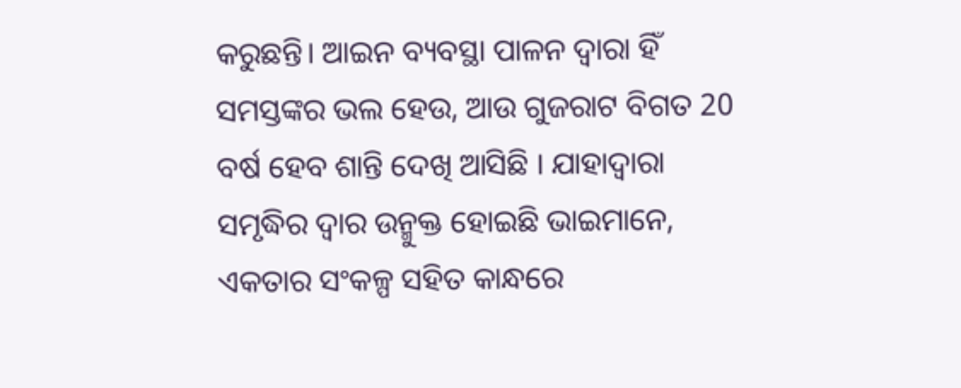କରୁଛନ୍ତି। ଆଇନ ବ୍ୟବସ୍ଥା ପାଳନ ଦ୍ୱାରା ହିଁ ସମସ୍ତଙ୍କର ଭଲ ହେଉ, ଆଉ ଗୁଜରାଟ ବିଗତ 20 ବର୍ଷ ହେବ ଶାନ୍ତି ଦେଖି ଆସିଛି । ଯାହାଦ୍ୱାରା ସମୃଦ୍ଧିର ଦ୍ୱାର ଉନ୍ମୁକ୍ତ ହୋଇଛି ଭାଇମାନେ, ଏକତାର ସଂକଳ୍ପ ସହିତ କାନ୍ଧରେ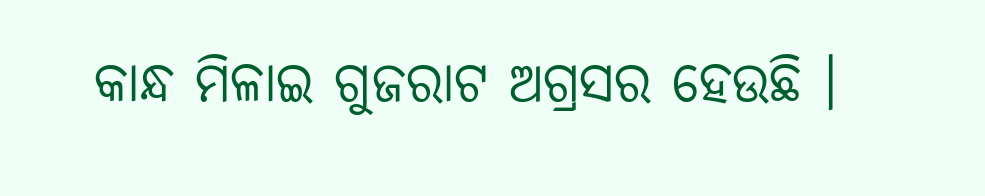କାନ୍ଧ ମିଳାଇ ଗୁଜରାଟ ଅଗ୍ରସର ହେଉଛି ।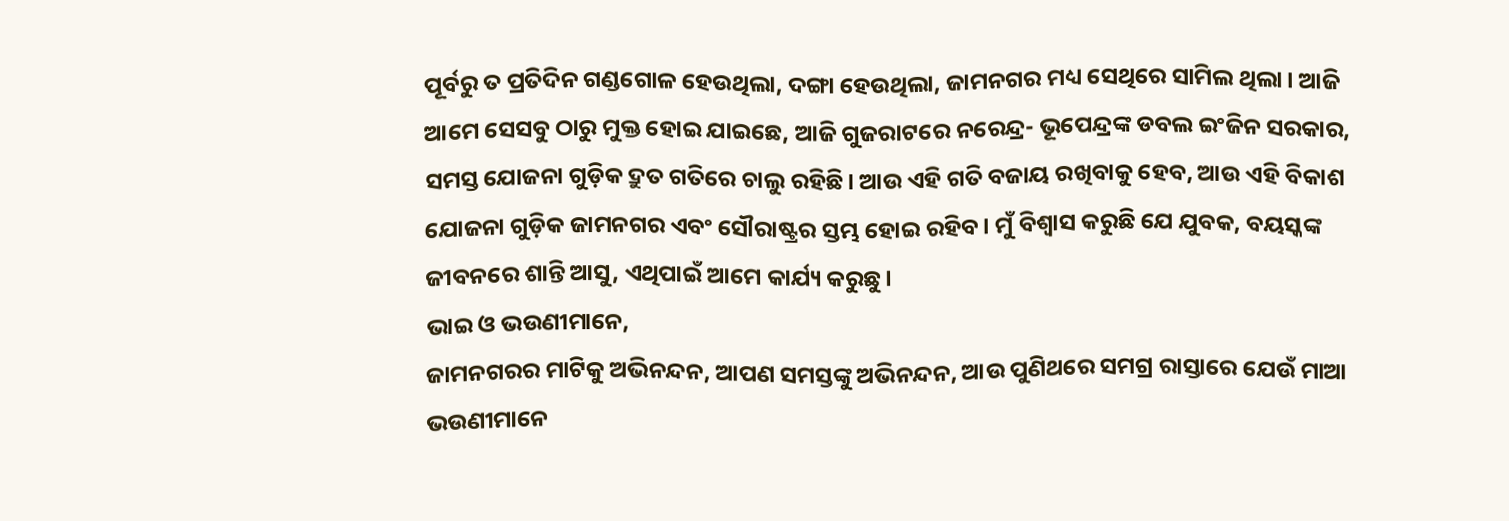ପୂର୍ବରୁ ତ ପ୍ରତିଦିନ ଗଣ୍ଡଗୋଳ ହେଉଥିଲା, ଦଙ୍ଗା ହେଉଥିଲା, ଜାମନଗର ମଧ୍ୟ ସେଥିରେ ସାମିଲ ଥିଲା। ଆଜି ଆମେ ସେସବୁ ଠାରୁ ମୁକ୍ତ ହୋଇ ଯାଇଛେ, ଆଜି ଗୁଜରାଟରେ ନରେନ୍ଦ୍ର- ଭୂପେନ୍ଦ୍ରଙ୍କ ଡବଲ ଇଂଜିନ ସରକାର, ସମସ୍ତ ଯୋଜନା ଗୁଡ଼ିକ ଦ୍ରୁତ ଗତିରେ ଚାଲୁ ରହିଛି। ଆଉ ଏହି ଗତି ବଜାୟ ରଖିବାକୁ ହେବ, ଆଉ ଏହି ବିକାଶ ଯୋଜନା ଗୁଡ଼ିକ ଜାମନଗର ଏବଂ ସୌରାଷ୍ଟ୍ରର ସ୍ତମ୍ଭ ହୋଇ ରହିବ। ମୁଁ ବିଶ୍ୱାସ କରୁଛି ଯେ ଯୁବକ, ବୟସ୍କଙ୍କ ଜୀବନରେ ଶାନ୍ତି ଆସୁ, ଏଥିପାଇଁ ଆମେ କାର୍ଯ୍ୟ କରୁଛୁ।
ଭାଇ ଓ ଭଉଣୀମାନେ,
ଜାମନଗରର ମାଟିକୁ ଅଭିନନ୍ଦନ, ଆପଣ ସମସ୍ତଙ୍କୁ ଅଭିନନ୍ଦନ, ଆଉ ପୁଣିଥରେ ସମଗ୍ର ରାସ୍ତାରେ ଯେଉଁ ମାଆ ଭଉଣୀମାନେ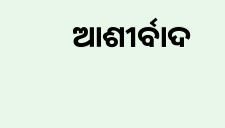ଆଶୀର୍ବାଦ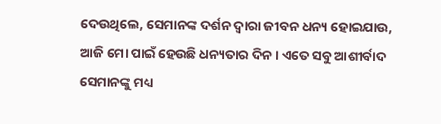ଦେଉଥିଲେ, ସେମାନଙ୍କ ଦର୍ଶନ ଦ୍ୱାରା ଜୀବନ ଧନ୍ୟ ହୋଇଯାଉ, ଆଜି ମୋ ପାଇଁ ହେଉଛି ଧନ୍ୟତାର ଦିନ। ଏତେ ସବୁ ଆଶୀର୍ବାଦ ସେମାନଙ୍କୁ ମଧ୍ୟ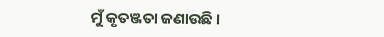ମୁଁ କୃତଞ୍ଜତା ଜଣାଉଛି ।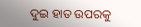ଦୁଇ ହାତ ଉପରକୁ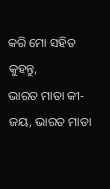କରି ମୋ ସହିତ କୁହନ୍ତୁ,
ଭାରତ ମାତା କୀ- ଜୟ, ଭାରତ ମାତା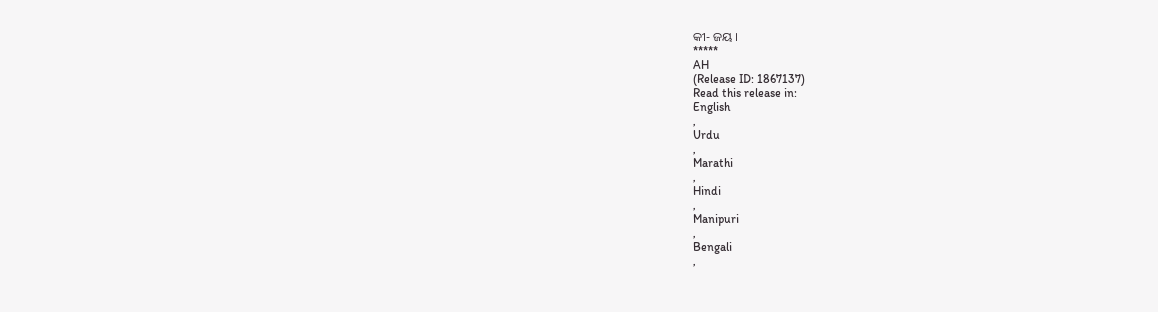କୀ- ଜୟ ।
*****
AH
(Release ID: 1867137)
Read this release in:
English
,
Urdu
,
Marathi
,
Hindi
,
Manipuri
,
Bengali
,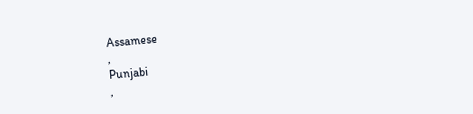Assamese
,
Punjabi
,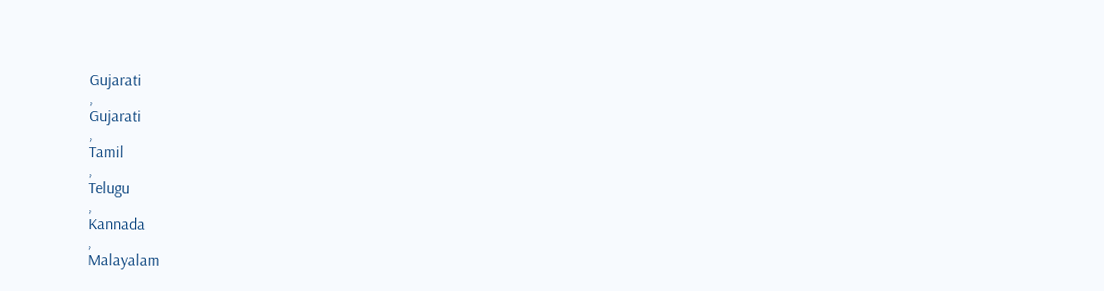Gujarati
,
Gujarati
,
Tamil
,
Telugu
,
Kannada
,
Malayalam